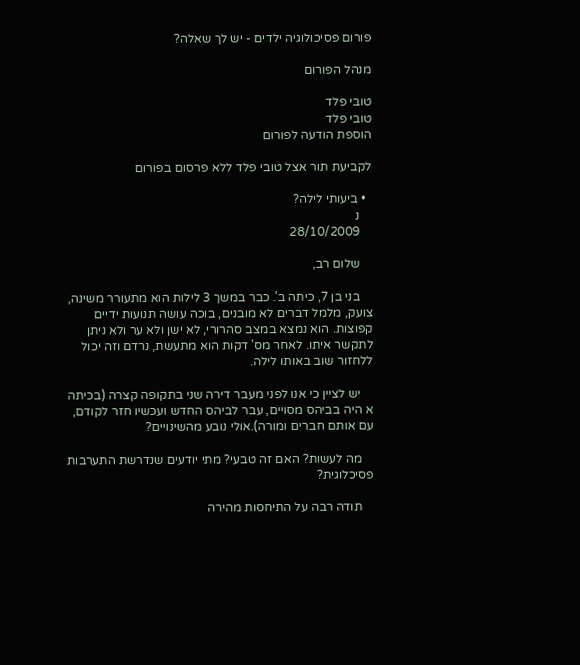פורום פסיכולוגיה ילדים - יש לך שאלה?

מנהל הפורום

טובי פלד
טובי פלד
הוספת הודעה לפורום

לקביעת תור אצל טובי פלד ללא פרסום בפורום

  • ביעותי לילה?
    נ
    28/10/2009

    שלום רב,

    בני בן 7, כיתה ב'. כבר במשך 3 לילות הוא מתעורר משינה, צועק, מלמל דברים לא מובנים, בוכה עושה תנועות ידיים קפוצות. הוא נמצא במצב סהרורי, לא ישן ולא ער ולא ניתן לתקשר איתו. לאחר מס' דקות הוא מתעשת, נרדם וזה יכול ללחזור שוב באותו לילה.

    יש לציין כי אנו לפני מעבר דירה שני בתקופה קצרה (בכיתה א היה בביהס מסויים, עבר לביהס החדש ועכשיו חזר לקודם, עם אותם חברים ומורה).אולי נובע מהשינויים?

    מה לעשות? האם זה טבעי? מתי יודעים שנדרשת התערבות פסיכלוגית?

    תודה רבה על התיחסות מהירה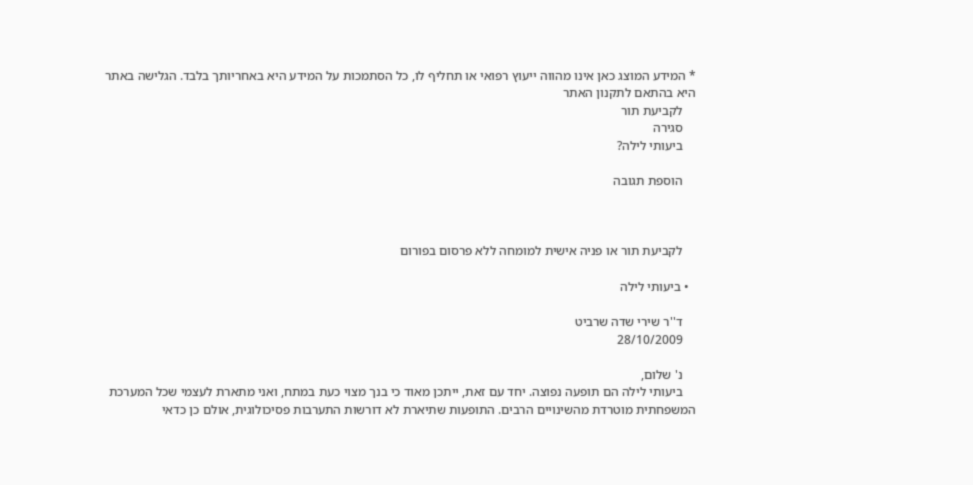* המידע המוצג כאן אינו מהווה ייעוץ רפואי או תחליף לו, כל הסתמכות על המידע היא באחריותך בלבד. הגלישה באתר היא בהתאם לתקנון האתר
    לקביעת תור
    סגירה
    ביעותי לילה?

    הוספת תגובה



    לקביעת תור או פניה אישית למומחה ללא פרסום בפורום

  • ביעותי לילה

    ד''ר שירי שדה שרביט
    28/10/2009

    נ' שלום,
    ביעותי לילה הם תופעה נפוצה. יחד עם זאת, ייתכן מאוד כי בנך מצוי כעת במתח, ואני מתארת לעצמי שכל המערכת המשפחתית מוטרדת מהשינויים הרבים. התופעות שתיארת לא דורשות התערבות פסיכולוגית, אולם כן כדאי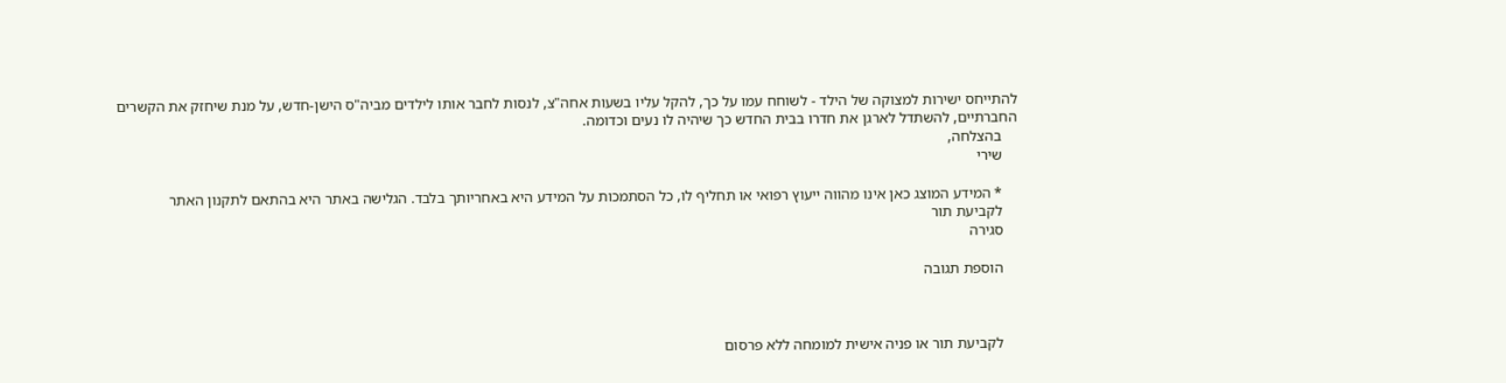להתייחס ישירות למצוקה של הילד - לשוחח עמו על כך, להקל עליו בשעות אחה"צ, לנסות לחבר אותו לילדים מביה"ס הישן-חדש, על מנת שיחזק את הקשרים החברתיים, להשתדל לארגן את חדרו בבית החדש כך שיהיה לו נעים וכדומה.
    בהצלחה,
    שירי

    * המידע המוצג כאן אינו מהווה ייעוץ רפואי או תחליף לו, כל הסתמכות על המידע היא באחריותך בלבד. הגלישה באתר היא בהתאם לתקנון האתר
    לקביעת תור
    סגירה

    הוספת תגובה



    לקביעת תור או פניה אישית למומחה ללא פרסום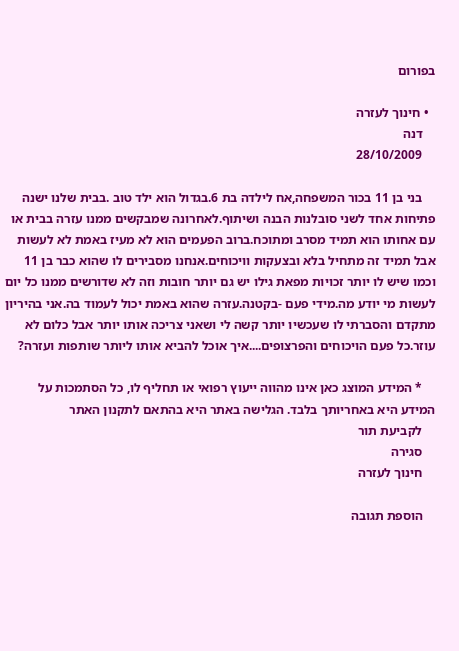בפורום

  • חינוך לעזרה
    דנה
    28/10/2009

    בני בן 11 בכור המשפחה,אח לילדה בת 6.בגדול הוא ילד טוב .בבית שלנו ישנה פתיחות אחד לשני סובלנות הבנה ושיתוף.לאחרונה שמבקשים ממנו עזרה בבית או עם אחותו הוא תמיד מסרב ומתוכח.ברוב הפעמים הוא לא מעיז באמת לא לעשות אבל תמיד זה מתחיל בלא ובצעקות וויכוחים.אנחנו מסבירים לו שהוא כבר בן 11 וכמו שיש לו יותר זכויות מפאת גילו יש גם יותר חובות וזה לא שדורשים ממנו כל יום לעשות מי יודע מה.מידי פעם -בקטנה.עזרה שהוא באמת יכול לעמוד בה.אני בהיריון מתקדם והסברתי לו שעכשיו יותר קשה לי ושאני צריכה אותו יותר אבל כלום לא עוזר.כל פעם הויכוחים והפרצופים....איך אוכל להביא אותו ליותר שותפות ועזרה?

    * המידע המוצג כאן אינו מהווה ייעוץ רפואי או תחליף לו, כל הסתמכות על המידע היא באחריותך בלבד. הגלישה באתר היא בהתאם לתקנון האתר
    לקביעת תור
    סגירה
    חינוך לעזרה

    הוספת תגובה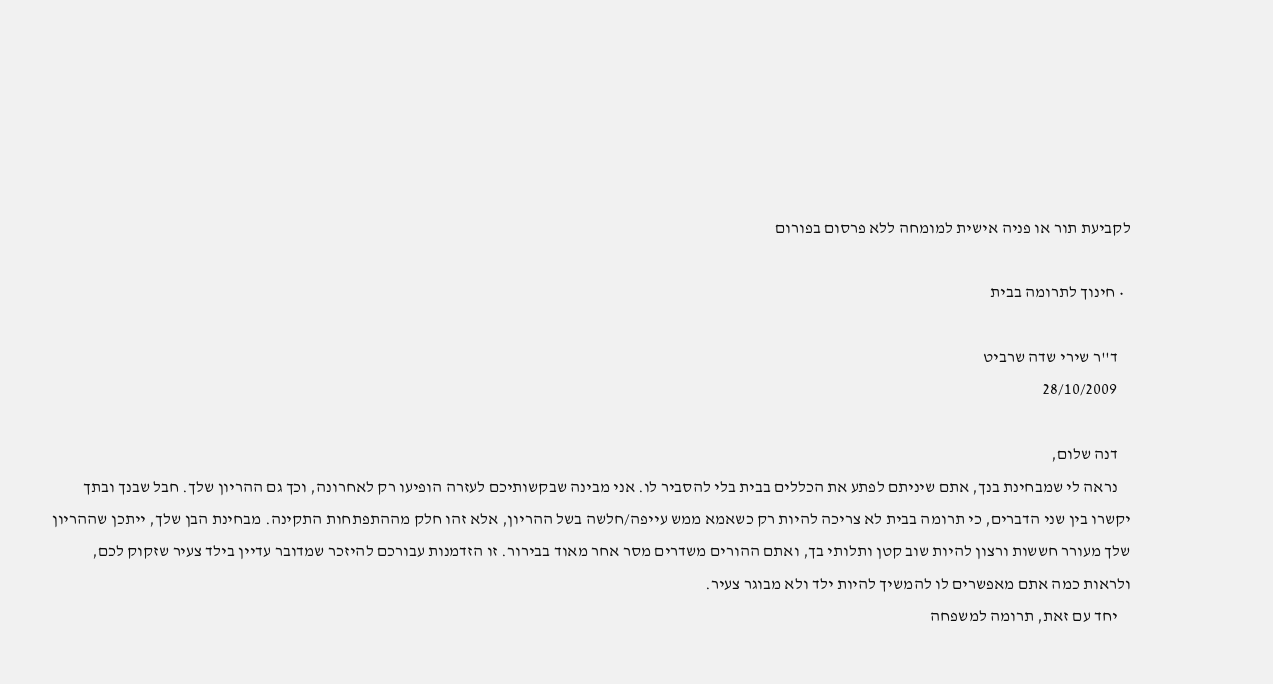לקביעת תור או פניה אישית למומחה ללא פרסום בפורום

  • חינוך לתרומה בבית

    ד''ר שירי שדה שרביט
    28/10/2009

    דנה שלום,
    נראה לי שמבחינת בנך, אתם שיניתם לפתע את הכללים בבית בלי להסביר לו. אני מבינה שבקשותיכם לעזרה הופיעו רק לאחרונה, וכך גם ההריון שלך. חבל שבנך ובתך יקשרו בין שני הדברים, כי תרומה בבית לא צריכה להיות רק כשאמא ממש עייפה/חלשה בשל ההריון, אלא זהו חלק מההתפתחות התקינה. מבחינת הבן שלך, ייתכן שההריון שלך מעורר חששות ורצון להיות שוב קטן ותלותי בך, ואתם ההורים משדרים מסר אחר מאוד בבירור. זו הזדמנות עבורכם להיזכר שמדובר עדיין בילד צעיר שזקוק לכם, ולראות כמה אתם מאפשרים לו להמשיך להיות ילד ולא מבוגר צעיר.
    יחד עם זאת, תרומה למשפחה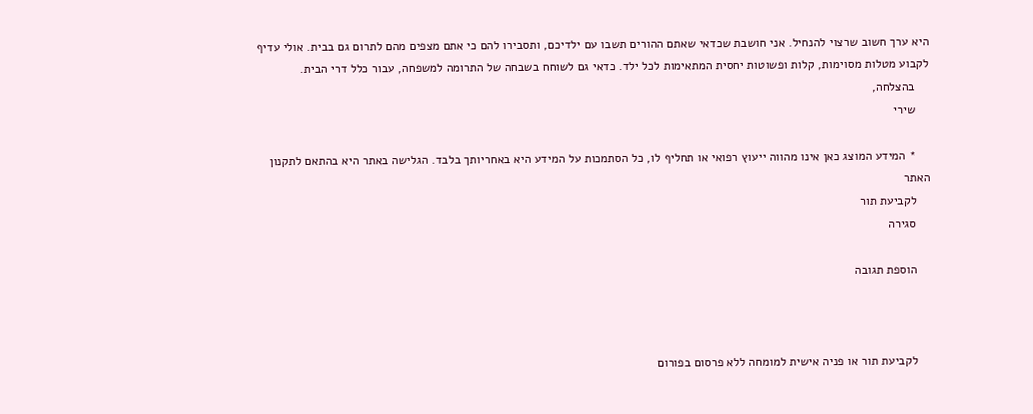היא ערך חשוב שרצוי להנחיל. אני חושבת שכדאי שאתם ההורים תשבו עם ילדיכם, ותסבירו להם כי אתם מצפים מהם לתרום גם בבית. אולי עדיף לקבוע מטלות מסוימות, קלות ופשוטות יחסית המתאימות לכל ילד. כדאי גם לשוחח בשבחה של התרומה למשפחה, עבור כלל דרי הבית.
    בהצלחה,
    שירי

    * המידע המוצג כאן אינו מהווה ייעוץ רפואי או תחליף לו, כל הסתמכות על המידע היא באחריותך בלבד. הגלישה באתר היא בהתאם לתקנון האתר
    לקביעת תור
    סגירה

    הוספת תגובה



    לקביעת תור או פניה אישית למומחה ללא פרסום בפורום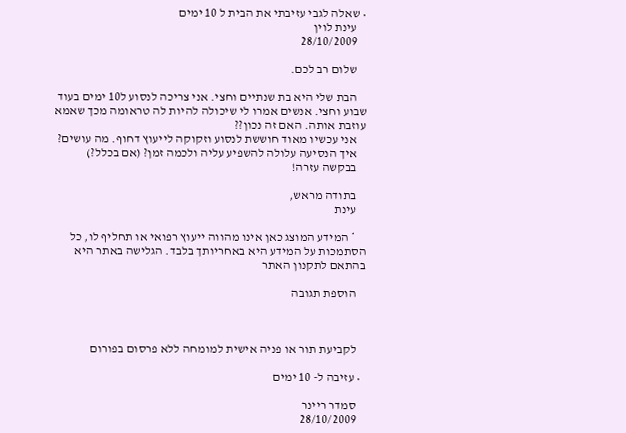• שאלה לגבי עזיבתי את הבית ל 10 ימים
    עינת לוין
    28/10/2009

    שלום רב לכם.

    הבת שלי היא בת שנתיים וחצי. אני צריכה לנסוע ל10 ימים בעוד שבוע וחצי. אנשים אמרו לי שיכולה להיות לה טראומה מכך שאמא עוזבת אותה. האם זה נכון??
    אני עכשיו מאוד חוששת לנסוע וזקוקה לייעוץ דחוף. מה עושים?
    איך הנסיעה עלולה להשפיע עליה ולכמה זמן? (אם בכלל?)
    בבקשה עזרה!

    בתודה מראש,
    עינת

    * המידע המוצג כאן אינו מהווה ייעוץ רפואי או תחליף לו, כל הסתמכות על המידע היא באחריותך בלבד. הגלישה באתר היא בהתאם לתקנון האתר

    הוספת תגובה



    לקביעת תור או פניה אישית למומחה ללא פרסום בפורום

  • עזיבה ל- 10 ימים

    סמדר ריינר
    28/10/2009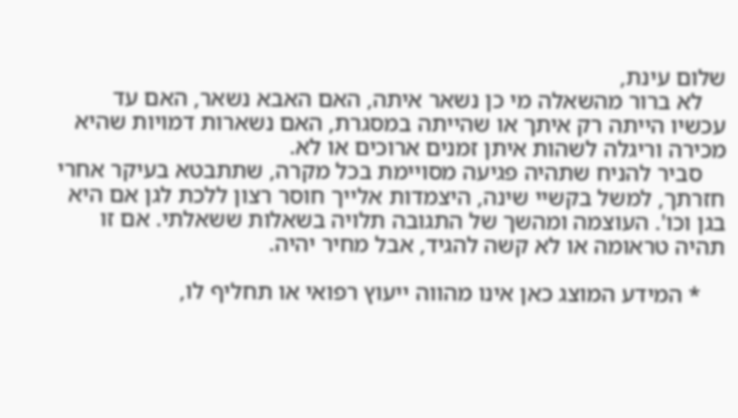שלום עינת,
    לא ברור מהשאלה מי כן נשאר איתה, האם האבא נשאר, האם עד עכשיו הייתה רק איתך או שהייתה במסגרת, האם נשארות דמויות שהיא מכירה וריגלה לשהות איתן זמנים ארוכים או לא.
    סביר להניח שתהיה פגיעה מסויימת בכל מקרה, שתתבטא בעיקר אחרי חזרתך, למשל בקשיי שינה, היצמדות אלייך חוסר רצון ללכת לגן אם היא בגן וכו'. העוצמה ומהשך של התגובה תלויה בשאלות ששאלתי. אם זו תהיה טראומה או לא קשה להגיד, אבל מחיר יהיה.

    * המידע המוצג כאן אינו מהווה ייעוץ רפואי או תחליף לו,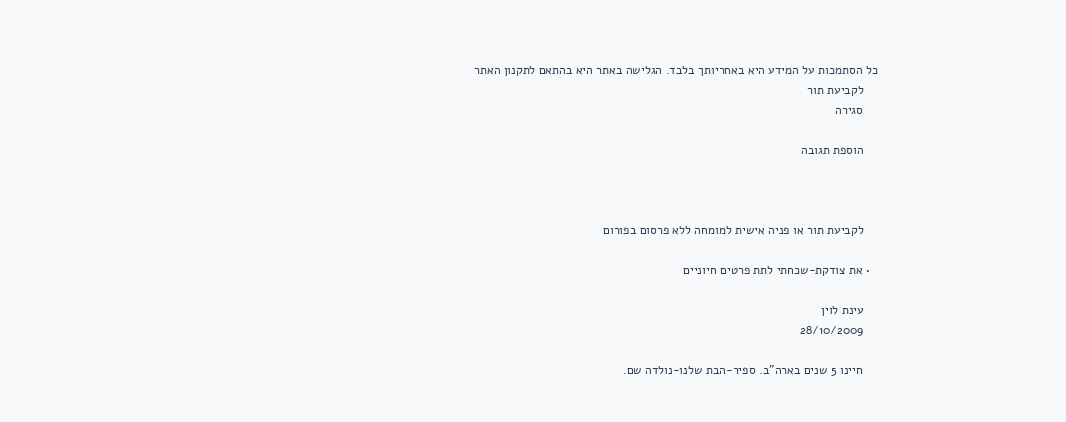כל הסתמכות על המידע היא באחריותך בלבד. הגלישה באתר היא בהתאם לתקנון האתר
    לקביעת תור
    סגירה

    הוספת תגובה



    לקביעת תור או פניה אישית למומחה ללא פרסום בפורום

  • את צודקת-שכחתי לתת פרטים חיוניים

    עינת לוין
    28/10/2009

    חיינו 5 שנים בארה"ב. ספיר-הבת שלנו-נולדה שם.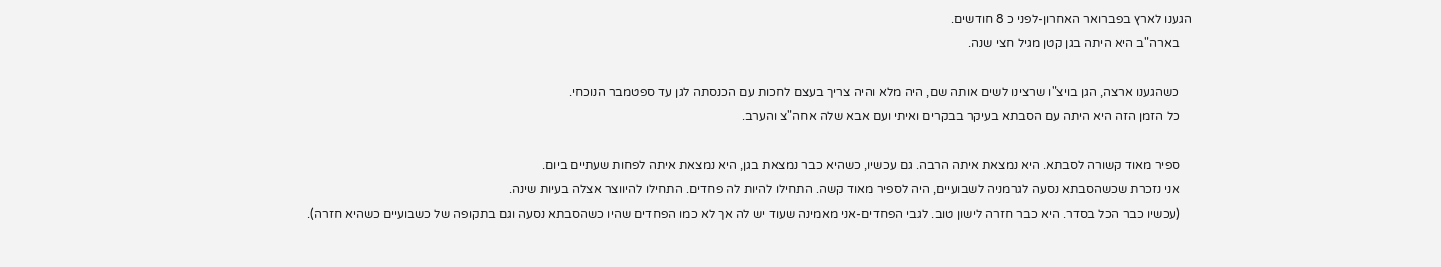הגענו לארץ בפברואר האחרון-לפני כ 8 חודשים.
    בארה"ב היא היתה בגן קטן מגיל חצי שנה.

    כשהגענו ארצה, הגן בויצ"ו שרצינו לשים אותה שם, היה מלא והיה צריך בעצם לחכות עם הכנסתה לגן עד ספטמבר הנוכחי.
    כל הזמן הזה היא היתה עם הסבתא בעיקר בבקרים ואיתי ועם אבא שלה אחה"צ והערב.

    ספיר מאוד קשורה לסבתא. היא נמצאת איתה הרבה. גם עכשיו, כשהיא כבר נמצאת בגן, היא נמצאת איתה לפחות שעתיים ביום.
    אני נזכרת שכשהסבתא נסעה לגרמניה לשבועיים, היה לספיר מאוד קשה. התחילו להיות לה פחדים. התחילו להיווצר אצלה בעיות שינה.
    (עכשיו כבר הכל בסדר. היא כבר חזרה לישון טוב. לגבי הפחדים-אני מאמינה שעוד יש לה אך לא כמו הפחדים שהיו כשהסבתא נסעה וגם בתקופה של כשבועיים כשהיא חזרה).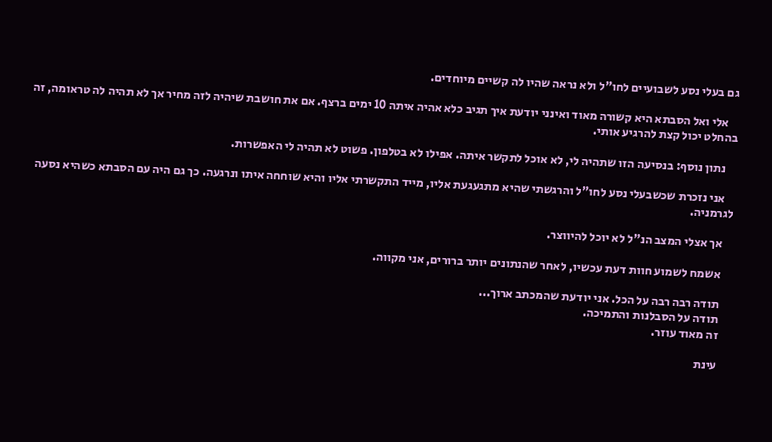גם בעלי נסע לשבועיים לחו"ל ולא נראה שהיו לה קשיים מיוחדים.

    אלי ואל הסבתא היא קשורה מאוד ואינני יודעת איך תגיב כלא אהיה איתה 10 ימים ברצף. אם את חושבת שיהיה לזה מחיר אך לא תהיה לה טראומה, זה בהחלט יכול קצת להרגיע אותי.

    נתון נוסף: בנסיעה הזו שתהיה לי, לא אוכל לתקשר איתה. אפילו לא בטלפון. פשוט לא תהיה לי האפשרות.

    אני נזכרת שכשבעלי נסע לחו"ל והרגשתי שהיא מתגעגעת אליו, מייד התקשרתי אליו והיא שוחחה איתו ונרגעה. כך גם היה עם הסבתא כשהיא נסעה לגרמניה.

    אך אצלי המצב הנ"ל לא יוכל להיווצר.

    אשמח לשמוע חוות דעת עכשיו, לאחר שהנתונים יותר ברורים, אני מקווה.

    תודה רבה רבה על הכל. אני יודעת שהמכתב ארוך...
    תודה על הסבלנות והתמיכה.
    זה מאוד עוזר.

    עינת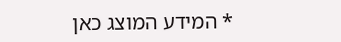* המידע המוצג כאן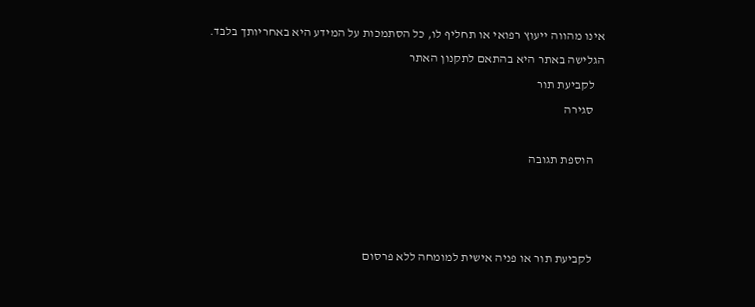אינו מהווה ייעוץ רפואי או תחליף לו, כל הסתמכות על המידע היא באחריותך בלבד. הגלישה באתר היא בהתאם לתקנון האתר
    לקביעת תור
    סגירה

    הוספת תגובה



    לקביעת תור או פניה אישית למומחה ללא פרסום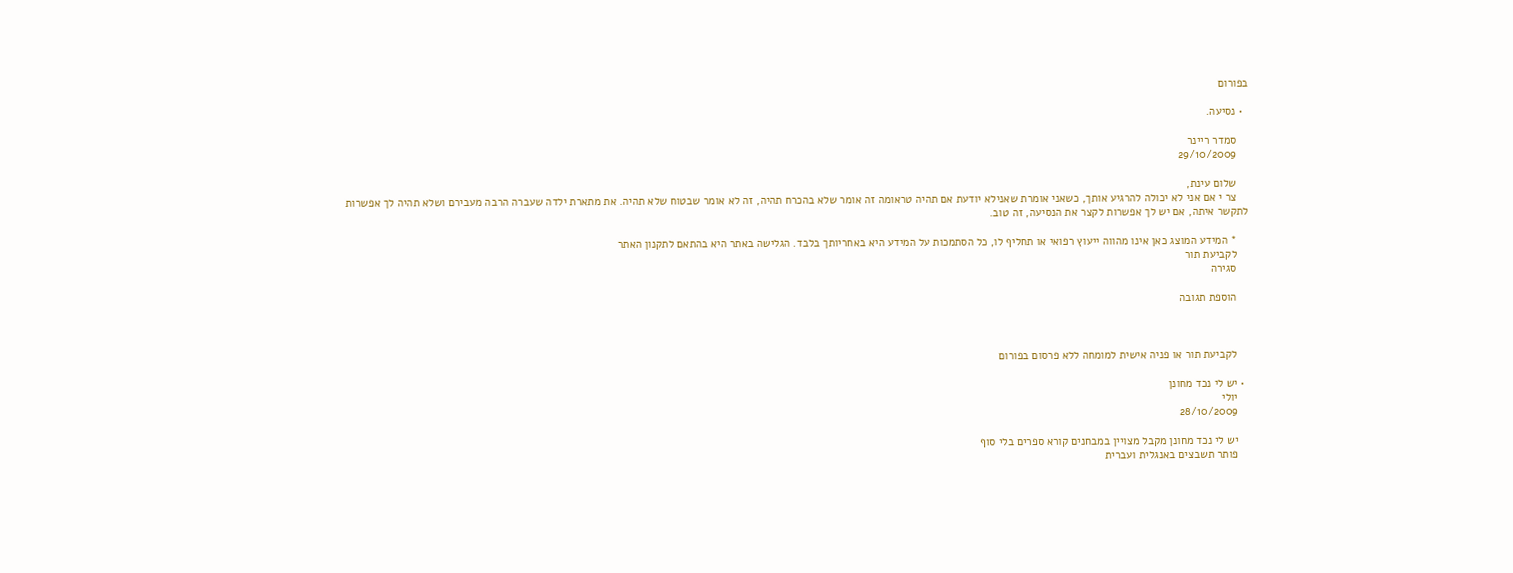בפורום

  • נסיעה.

    סמדר ריינר
    29/10/2009

    שלום עינת,
    צר י אם אני לא יכולה להרגיע אותך, כשאני אומרת שאנילא יודעת אם תהיה טראומה זה אומר שלא בהכרח תהיה, זה לא אומר שבטוח שלא תהיה. את מתארת ילדה שעברה הרבה מעבירם ושלא תהיה לך אפשרות לתקשר איתה, אם יש לך אפשרות לקצר את הנסיעה, זה טוב.

    * המידע המוצג כאן אינו מהווה ייעוץ רפואי או תחליף לו, כל הסתמכות על המידע היא באחריותך בלבד. הגלישה באתר היא בהתאם לתקנון האתר
    לקביעת תור
    סגירה

    הוספת תגובה



    לקביעת תור או פניה אישית למומחה ללא פרסום בפורום

  • יש לי נכד מחונן
    יולי
    28/10/2009

    יש לי נכד מחונן מקבל מצויין במבחנים קורא ספרים בלי סוף
    פותר תשבצים באנגלית ועברית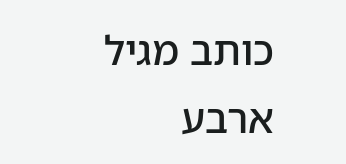כותב מגיל ארבע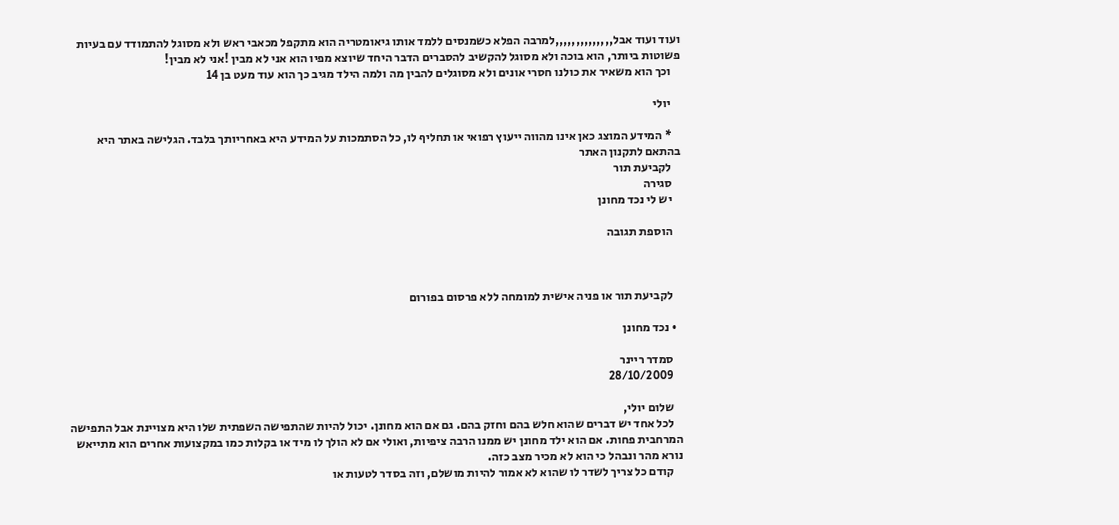ועוד ועוד אבל,,,,,,,,,,,,,,למרבה הפלא כשמנסים ללמד אותו גיאומטריה הוא מתקפל מכאבי ראש ולא מסוגל להתמודד עם בעיות פשוטות ביותר, הוא בוכה ולא מסוגל להקשיב להסברים הדבר היחד שיוצא מפיו הוא אני לא מבין !אני לא מבין!
    וכך הוא משאיר את כולנו חסרי אונים ולא מסוגלים להבין מה ולמה הילד מגיב כך הוא עוד מעט בן 14

    יולי

    * המידע המוצג כאן אינו מהווה ייעוץ רפואי או תחליף לו, כל הסתמכות על המידע היא באחריותך בלבד. הגלישה באתר היא בהתאם לתקנון האתר
    לקביעת תור
    סגירה
    יש לי נכד מחונן

    הוספת תגובה



    לקביעת תור או פניה אישית למומחה ללא פרסום בפורום

  • נכד מחונן

    סמדר ריינר
    28/10/2009

    שלום יולי,
    לכל אחד יש דברים שהוא חלש בהם וחזק בהם. גם אם הוא מחונן. יכול להיות שהתפישה השפתית שלו היא מצויינת אבל התפישה המרחבית פחות. אם הוא ילד מחונן יש ממנו הרבה ציפיות, ואולי אם לא הולך לו מיד או בקלות כמו במקצועות אחרים הוא מתייאש נורא מהר ונבהל כי הוא לא מכיר מצב כזה.
    קודם כל צריך לשדר לו שהוא לא אמור להיות מושלם, וזה בסדר לטעות או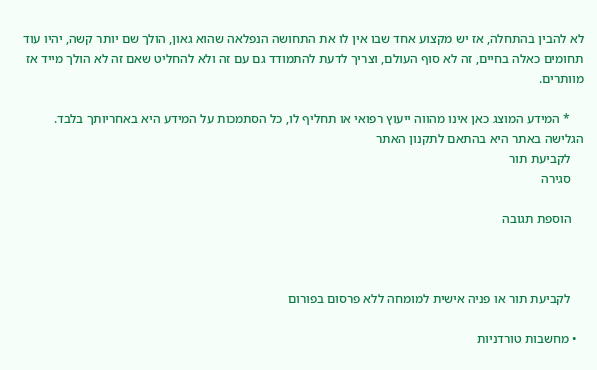לא להבין בהתחלה, אז יש מקצוע אחד שבו אין לו את התחושה הנפלאה שהוא גאון, הולך שם יותר קשה, יהיו עוד תחומים כאלה בחיים, זה לא סוף העולם, וצריך לדעת להתמודד גם עם זה ולא להחליט שאם זה לא הולך מייד אז מוותרים.

    * המידע המוצג כאן אינו מהווה ייעוץ רפואי או תחליף לו, כל הסתמכות על המידע היא באחריותך בלבד. הגלישה באתר היא בהתאם לתקנון האתר
    לקביעת תור
    סגירה

    הוספת תגובה



    לקביעת תור או פניה אישית למומחה ללא פרסום בפורום

  • מחשבות טורדניות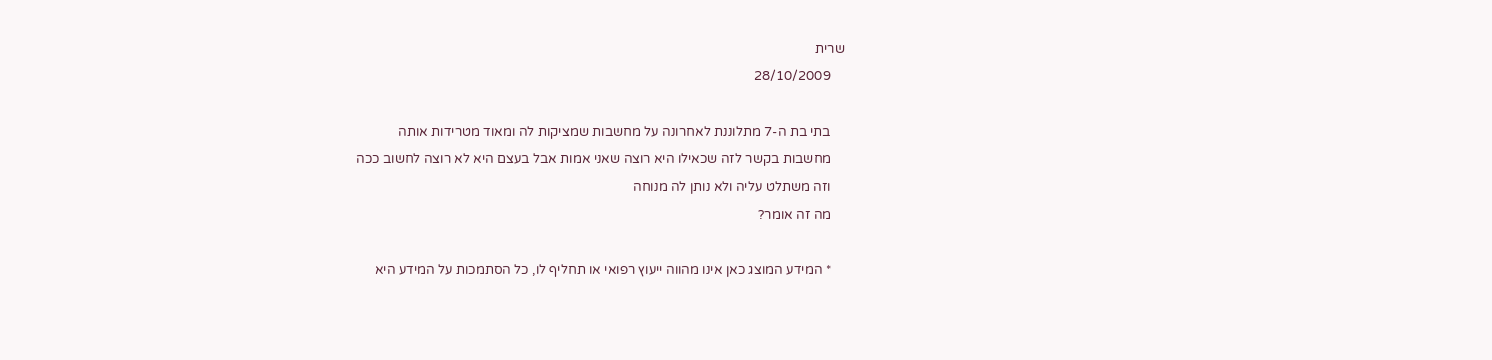שרית
    28/10/2009

    בתי בת ה-7 מתלוננת לאחרונה על מחשבות שמציקות לה ומאוד מטרידות אותה
    מחשבות בקשר לזה שכאילו היא רוצה שאני אמות אבל בעצם היא לא רוצה לחשוב ככה
    וזה משתלט עליה ולא נותן לה מנוחה
    מה זה אומר?

    * המידע המוצג כאן אינו מהווה ייעוץ רפואי או תחליף לו, כל הסתמכות על המידע היא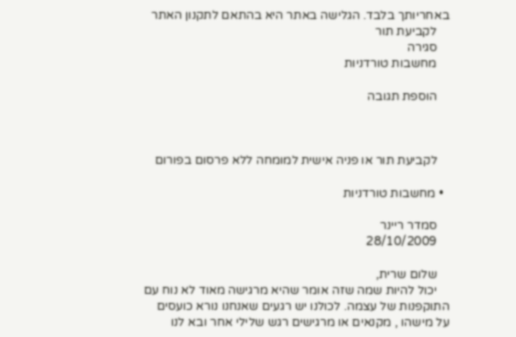באחריותך בלבד. הגלישה באתר היא בהתאם לתקנון האתר
    לקביעת תור
    סגירה
    מחשבות טורדניות

    הוספת תגובה



    לקביעת תור או פניה אישית למומחה ללא פרסום בפורום

  • מחשבות טורדניות

    סמדר ריינר
    28/10/2009

    שלום שרית,
    יכול להיות שמה שזה אומר שהיא מרגישה מאוד לא נוח עם התוקפנות של עצמה. לכולנו יש רגעים שאנחנו נורא כועסים על מישהו , מקנאים או מרגישים רגש שלילי אחר ובא לנו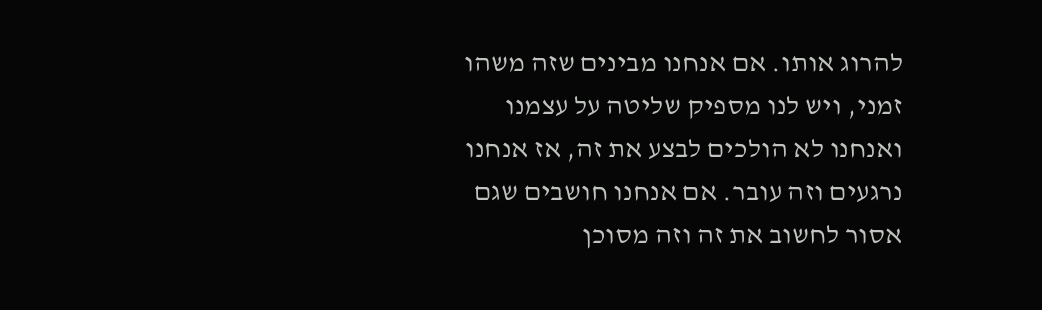להרוג אותו. אם אנחנו מבינים שזה משהו זמני, ויש לנו מספיק שליטה על עצמנו ואנחנו לא הולכים לבצע את זה, אז אנחנו נרגעים וזה עובר. אם אנחנו חושבים שגם אסור לחשוב את זה וזה מסוכן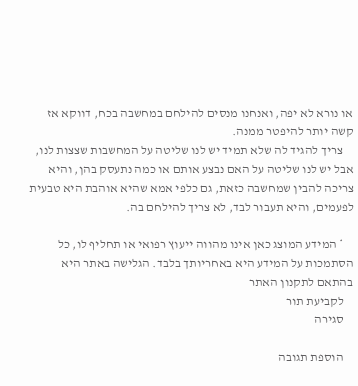או נורא לא יפה, ואנחנו מנסים להילחם במחשבה בכח, דווקא אז קשה יותר להיפטר ממנה.
    צריך להגיד לה שלא תמיד יש לנו שליטה על המחשבות שצצות לנו, אבל יש לנו שליטה על האם נבצע אותם או כמה נתעסק בהן, והיא צריכה להבין שמחשבה כזאת, גם כלפי אמא שהיא אוהבת היא טבעית לפעמים, והיא תעבור לבד, לא צריך להילחם בה.

    * המידע המוצג כאן אינו מהווה ייעוץ רפואי או תחליף לו, כל הסתמכות על המידע היא באחריותך בלבד. הגלישה באתר היא בהתאם לתקנון האתר
    לקביעת תור
    סגירה

    הוספת תגובה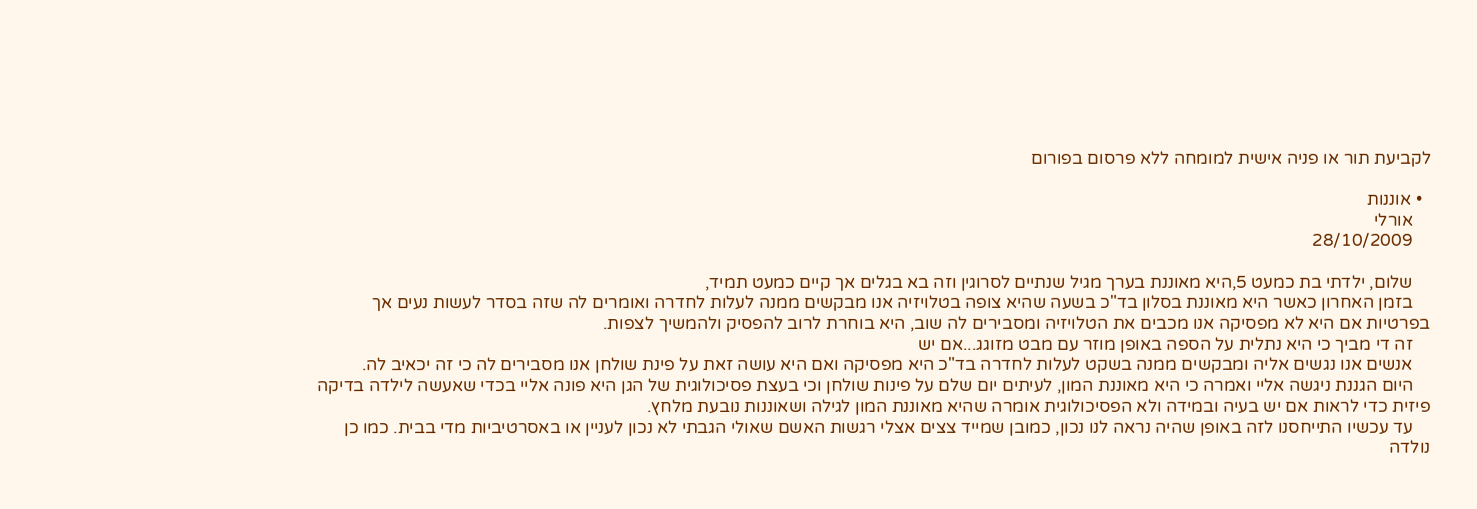לקביעת תור או פניה אישית למומחה ללא פרסום בפורום

  • אוננות
    אורלי
    28/10/2009

    שלום, ילדתי בת כמעט 5,היא מאוננת בערך מגיל שנתיים לסרוגין וזה בא בגלים אך קיים כמעט תמיד,
    בזמן האחרון כאשר היא מאוננת בסלון בד"כ בשעה שהיא צופה בטלויזיה אנו מבקשים ממנה לעלות לחדרה ואומרים לה שזה בסדר לעשות נעים אך בפרטיות אם היא לא מפסיקה אנו מכבים את הטלויזיה ומסבירים לה שוב, היא בוחרת לרוב להפסיק ולהמשיך לצפות.
    זה די מביך כי היא נתלית על הספה באופן מוזר עם מבט מזוגג...אם יש
    אנשים אנו נגשים אליה ומבקשים ממנה בשקט לעלות לחדרה בד"כ היא מפסיקה ואם היא עושה זאת על פינת שולחן אנו מסבירים לה כי זה יכאיב לה.
    היום הגננת ניגשה אליי ואמרה כי היא מאוננת המון, לעיתים יום שלם על פינות שולחן וכי בעצת פסיכולוגית של הגן היא פונה אליי בכדי שאעשה לילדה בדיקה פיזית כדי לראות אם יש בעיה ובמידה ולא הפסיכולוגית אומרה שהיא מאוננת המון לגילה ושאוננות נובעת מלחץ.
    עד עכשיו התייחסנו לזה באופן שהיה נראה לנו נכון, כמובן שמייד צצים אצלי רגשות האשם שאולי הגבתי לא נכון לעניין או באסרטיביות מדי בבית. כמו כן נולדה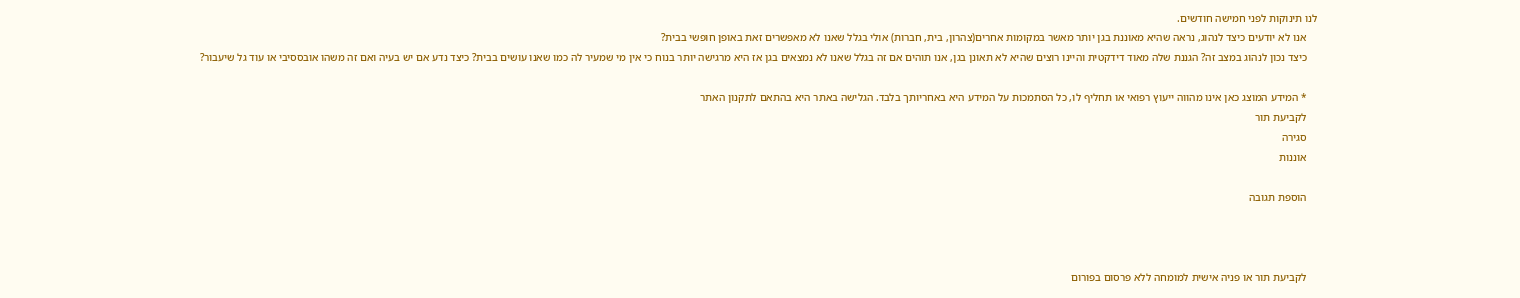לנו תינוקות לפני חמישה חודשים.
    אנו לא יודעים כיצד לנהוג, נראה שהיא מאוננת בגן יותר מאשר במקומות אחרים(צהרון, בית, חברות) אולי בגלל שאנו לא מאפשרים זאת באופן חופשי בבית?
    כיצד נכון לנהוג במצב זה? הגננת שלה מאוד דידקטית והיינו רוצים שהיא לא תאונן בגן, אנו תוהים אם זה בגלל שאנו לא נמצאים בגן אז היא מרגישה יותר בנוח כי אין מי שמעיר לה כמו שאנו עושים בבית? כיצד נדע אם יש בעיה ואם זה משהו אובססיבי או עוד גל שיעבור?

    * המידע המוצג כאן אינו מהווה ייעוץ רפואי או תחליף לו, כל הסתמכות על המידע היא באחריותך בלבד. הגלישה באתר היא בהתאם לתקנון האתר
    לקביעת תור
    סגירה
    אוננות

    הוספת תגובה



    לקביעת תור או פניה אישית למומחה ללא פרסום בפורום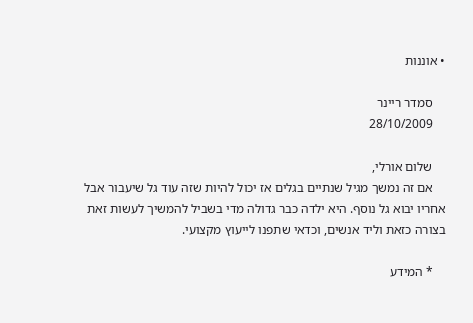• אוננות

    סמדר ריינר
    28/10/2009

    שלום אורלי,
    אם זה נמשך מגיל שנתיים בגלים אז יכול להיות שזה עוד גל שיעבור אבל אחריו יבוא גל נוסף. היא ילדה כבר גדולה מדי בשביל להמשיך לעשות זאת בצורה כזאת וליד אנשים, וכדאי שתפנו לייעוץ מקצועי.

    * המידע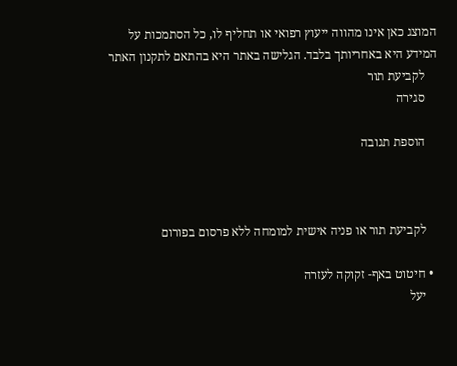המוצג כאן אינו מהווה ייעוץ רפואי או תחליף לו, כל הסתמכות על המידע היא באחריותך בלבד. הגלישה באתר היא בהתאם לתקנון האתר
    לקביעת תור
    סגירה

    הוספת תגובה



    לקביעת תור או פניה אישית למומחה ללא פרסום בפורום

  • חיטוט באף- זקוקה לעזרה
    יעל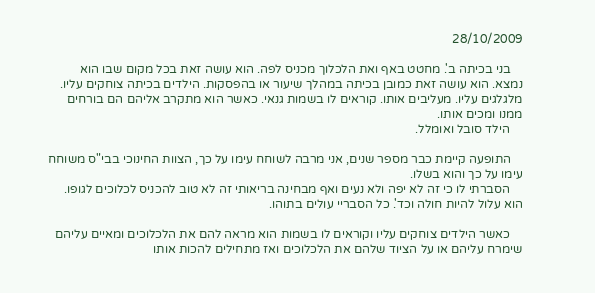28/10/2009

    בני בכיתה ב'. מחטט באף ואת הלכלוך מכניס לפה. הוא עושה זאת בכל מקום שבו הוא נמצא. הוא עושה זאת כמובן בכיתה במהלך שיעור או בהפסקות. הילדים בכיתה צוחקים עליו. מלגלגים עליו. מעליבים אותו. קוראים לו בשמות גנאי. כאשר הוא מתקרב אליהם הם בורחים ממנו ומכים אותו.
    הילד סובל ואומלל.

    התופעה קיימת כבר מספר שנים, אני מרבה לשוחח עימו על כך, הצוות החינוכי בבי"ס משוחח עימו על כך והוא בשלו.
    הסברתי לו כי זה לא יפה ולא נעים ואף מבחינה בריאותי זה לא טוב להכניס לכלוכים לגופו. הוא עלול להיות חולה וכד'. כל הסבריי עולים בתוהו.

    כאשר הילדים צוחקים עליו וקוראים לו בשמות הוא מראה להם את הלכלוכים ומאיים עליהם שימרח עליהם או על הציוד שלהם את הלכלוכים ואז מתחילים להכות אותו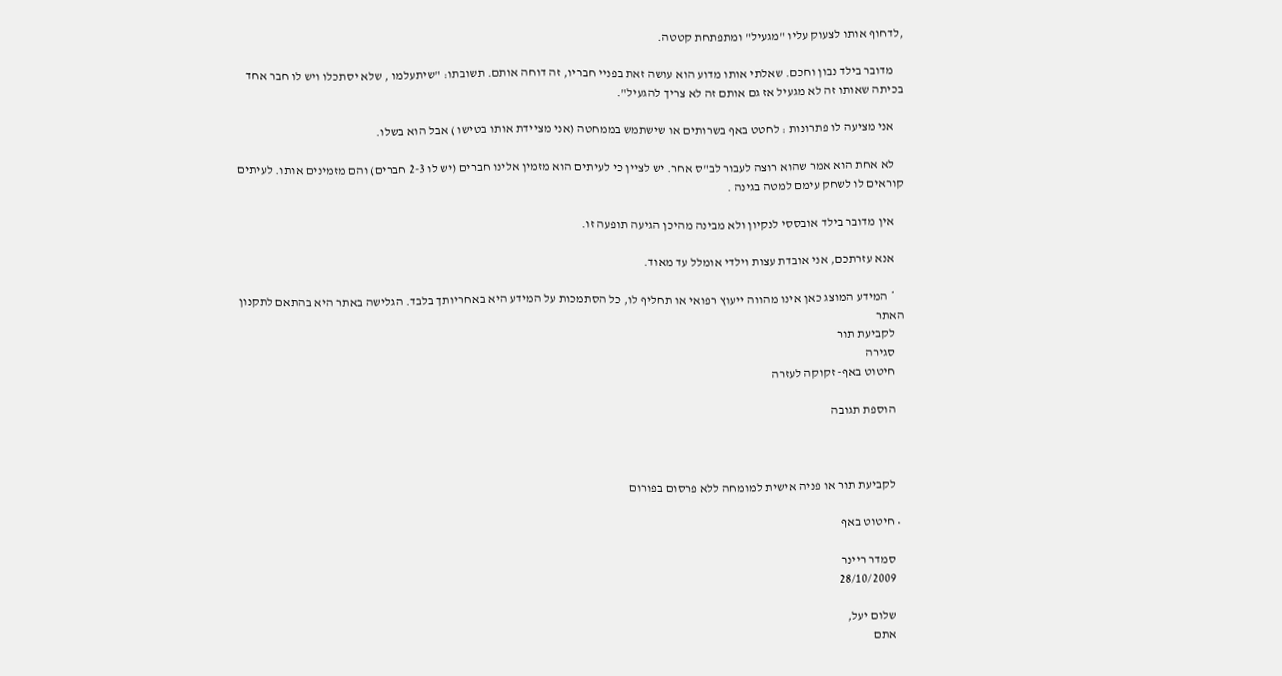,לדחוף אותו לצעוק עליו "מגעיל" ומתפתחת קטטה.

    מדובר בילד נבון וחכם. שאלתי אותו מדוע הוא עושה זאת בפניי חבריו, זה דוחה אותם. תשובתו: "שיתעלמו , שלא יסתכלו ויש לו חבר אחד בכיתה שאותו זה לא מגעיל אז גם אותם זה לא צריך להגעיל".

    אני מציעה לו פתרונות : לחטט באף בשרותים או שישתמש בממחטה (אני מציידת אותו בטישו ) אבל הוא בשלו.

    לא אחת הוא אמר שהוא רוצה לעבור לב"ס אחר. יש לציין כי לעיתים הוא מזמין אלינו חברים (יש לו 2-3 חברים) והם מזמינים אותו. לעיתים קוראים לו לשחק עימם למטה בגינה .

    אין מדובר בילד אובססי לנקיון ולא מבינה מהיכן הגיעה תופעה זו.

    אנא עזרתכם, אני אובדת עצות וילדי אומלל עד מאוד.

    * המידע המוצג כאן אינו מהווה ייעוץ רפואי או תחליף לו, כל הסתמכות על המידע היא באחריותך בלבד. הגלישה באתר היא בהתאם לתקנון האתר
    לקביעת תור
    סגירה
    חיטוט באף- זקוקה לעזרה

    הוספת תגובה



    לקביעת תור או פניה אישית למומחה ללא פרסום בפורום

  • חיטוט באף

    סמדר ריינר
    28/10/2009

    שלום יעל,
    אתם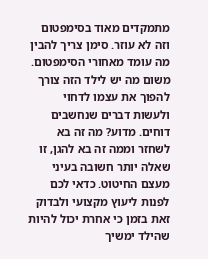מתמקדים מאוד בסימפטום וזה לא עוזר. סימן צריך להבין מה עומד מאחורי הסימפטום. משום מה יש לילד הזה צורך להפוך את עצמו לדחוי ולעשות דברים שנחשבים דוחים. מדוע? מה זה בא לשחזר וממה זה בא להגן, זו שאלה יותר חשובה בעיני מעצם החיטוט. כדאי לכם לפנות ליעוץ מקצועי ולבדוק זאת בזמן כי אחרת יכול להיות שהילד ימשיך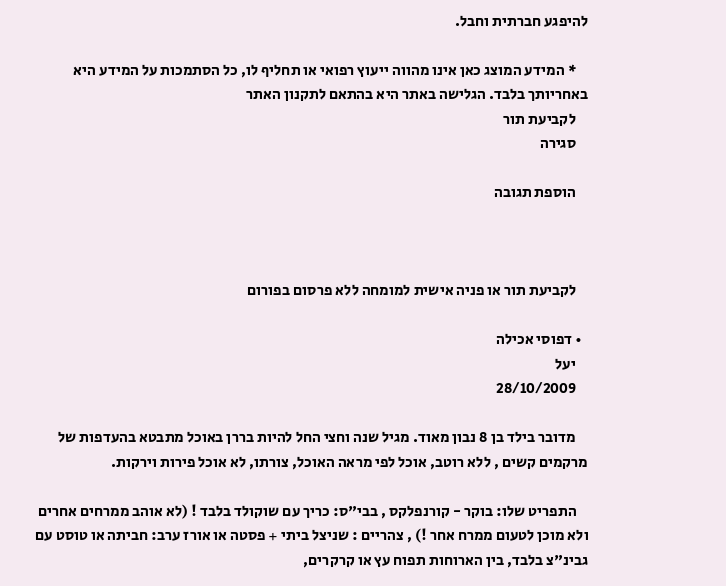להיפגע חברתית וחבל.

    * המידע המוצג כאן אינו מהווה ייעוץ רפואי או תחליף לו, כל הסתמכות על המידע היא באחריותך בלבד. הגלישה באתר היא בהתאם לתקנון האתר
    לקביעת תור
    סגירה

    הוספת תגובה



    לקביעת תור או פניה אישית למומחה ללא פרסום בפורום

  • דפוסי אכילה
    יעל
    28/10/2009

    מדובר בילד בן 8 נבון מאוד. מגיל שנה וחצי החל להיות בררן באוכל מתבטא בהעדפות של מרקמים קשים , ללא רוטב, אוכל לפי מראה האוכל, צורתו, לא אוכל פירות וירקות.

    התפריט שלו: בוקר - קורנפלקס , בבי"ס: כריך עם שוקולד בלבד ! (לא אוהב ממרחים אחרים ולא מוכן לטעום ממרח אחר !) , צהריים : שניצל ביתי + פסטה או אורז ערב: חביתה או טוסט עם גבינ"צ בלבד, בין הארוחות תפוח עץ או קרקרים,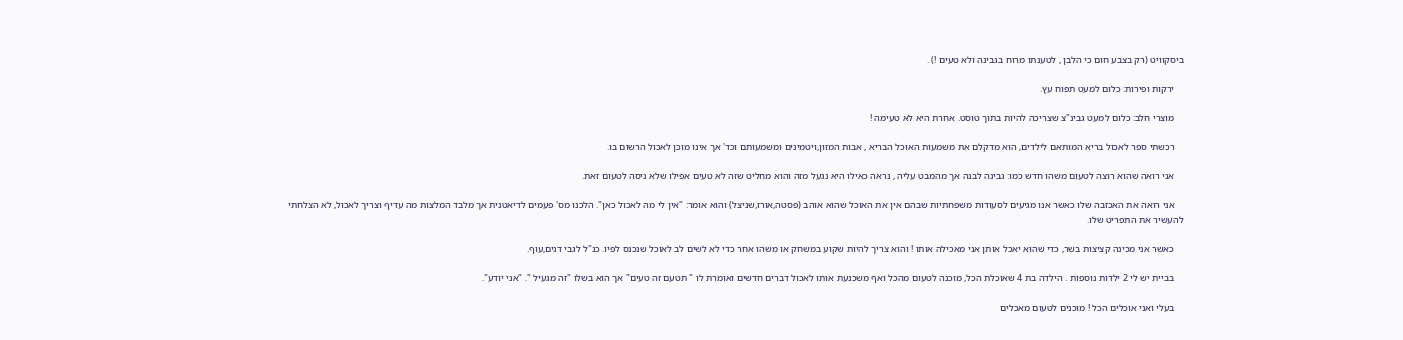ביסקוויט (רק בצבע חום כי הלבן , לטענתו מרוח בגבינה ולא טעים !) .

    ירקות ופירות: כלום למעט תפוח עץ.

    מוצרי חלב: כלום למעט גבינ"צ שצריכה להיות בתוך טוסט. אחרת היא לא טעימה !

    רכשתי ספר לאכול בריא המותאם לילדים, הוא מדקלם את משמעות האוכל הבריא , אבות המזון,ויטמינים ומשמעותם וכד' אך אינו מוכן לאכול הרשום בו.

    אני רואה שהוא רוצה לטעום משהו חדש כמו: גבינה לבנה אך מהמבט עליה , נראה כאילו היא נגעל מזה והוא מחליט שזה לא טעים אפילו שלא ניסה לטעום זאת.

    אני רואה את האכזבה שלו כאשר אנו מגיעים לסעודות משפחתיות שבהם אין את האוכל שהוא אוהב (פסטה,אורז,שניצל) והוא אומר: "אין לי מה לאכול כאן". הלכנו מס' פעמים לדיאטנית אך מלבד המלצות מה עדיף וצריך לאכול, לא הצלחתי להעשיר את התפריט שלו.

    כאשר אני מכינה קציצות בשר, כדי שהוא יאכל אותן אני מאכילה אותו ! והוא צריך להיות שקוע במשחק או משהו אחר כדי לא לשים לב לאוכל שנכנס לפיו. כנ"ל לגבי דגים,עוף.

    בביית יש לי 2 ילדות נוספות . הילדה בת 4 שאוכלת הכל, מוכנה לטעום מהכל ואף משכנעת אותו לאכול דברים חדשים ואומרת לו " תטעם זה טעים" אך הוא בשלו "זה מגעיל ". "אני יודע".

    בעלי ואני אוכלים הכל ! מוכנים לטעום מאכלים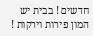חדשים ! בבית יש המון פירות וירקות !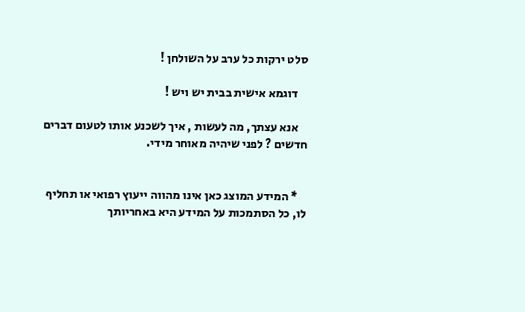סלט ירקות כל ערב על השולחן !

    דוגמא אישית בבית יש ויש !

    אנא עצתך, מה לעשות , איך לשכנע אותו לטעום דברים חדשים ? לפני שיהיה מאוחר מידי.


    * המידע המוצג כאן אינו מהווה ייעוץ רפואי או תחליף לו, כל הסתמכות על המידע היא באחריותך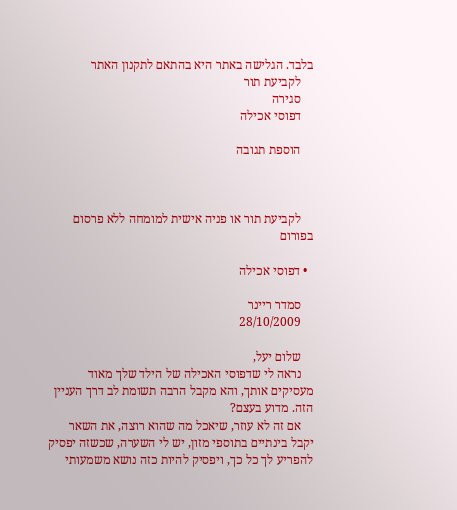בלבד. הגלישה באתר היא בהתאם לתקנון האתר
    לקביעת תור
    סגירה
    דפוסי אכילה

    הוספת תגובה



    לקביעת תור או פניה אישית למומחה ללא פרסום בפורום

  • דפוסי אכילה

    סמדר ריינר
    28/10/2009

    שלום יעל,
    נראה לי שדפוסי האכילה של הילד שלך מאוד מעסיקים אותך, והא מקבל הרבה תשומת לב דרך העניין הזה. מדוע בעצם?
    אם זה לא עוזר, שיאכל מה שהוא רוצה, את השאר יקבל בינתיים בתוספי מזון, יש לי השערה, שכשזה יפסיק להפריע לך כל כך, ויפסיק להיות כזה נושא משמעותי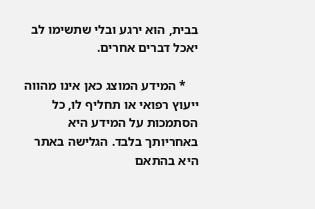בבית, הוא ירגע ובלי שתשימו לב יאכל דברים אחרים.

    * המידע המוצג כאן אינו מהווה ייעוץ רפואי או תחליף לו, כל הסתמכות על המידע היא באחריותך בלבד. הגלישה באתר היא בהתאם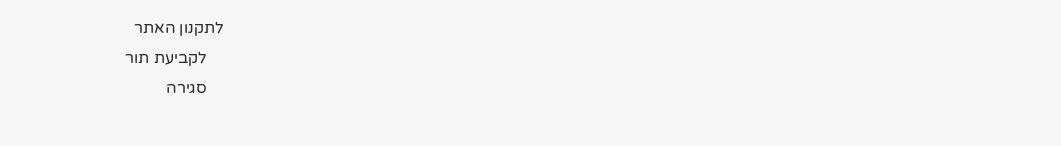לתקנון האתר
    לקביעת תור
    סגירה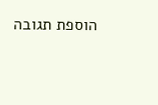הוספת תגובה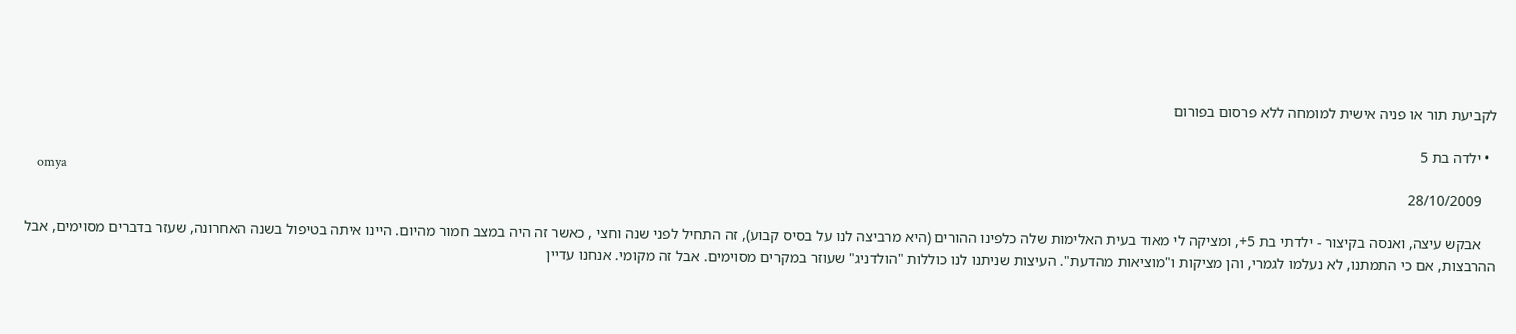לקביעת תור או פניה אישית למומחה ללא פרסום בפורום

  • ילדה בת 5
    omya
    28/10/2009

    אבקש עיצה, ואנסה בקיצור - ילדתי בת 5+, ומציקה לי מאוד בעית האלימות שלה כלפינו ההורים (היא מרביצה לנו על בסיס קבוע), זה התחיל לפני שנה וחצי , כאשר זה היה במצב חמור מהיום. היינו איתה בטיפול בשנה האחרונה, שעזר בדברים מסוימים, אבל ההרבצות, אם כי התמתנו, לא נעלמו לגמרי, והן מציקות ו"מוציאות מהדעת". העיצות שניתנו לנו כוללות "הולדניג" שעוזר במקרים מסוימים. אבל זה מקומי. אנחנו עדיין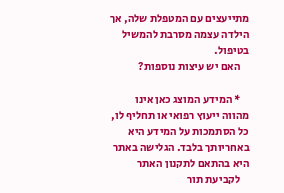מתייעצים עם המטפלת שלה, אך הילדה עצמה מסרבת להמשיל בטיפול.
    האם יש עיצות נוספות?

    * המידע המוצג כאן אינו מהווה ייעוץ רפואי או תחליף לו, כל הסתמכות על המידע היא באחריותך בלבד. הגלישה באתר היא בהתאם לתקנון האתר
    לקביעת תור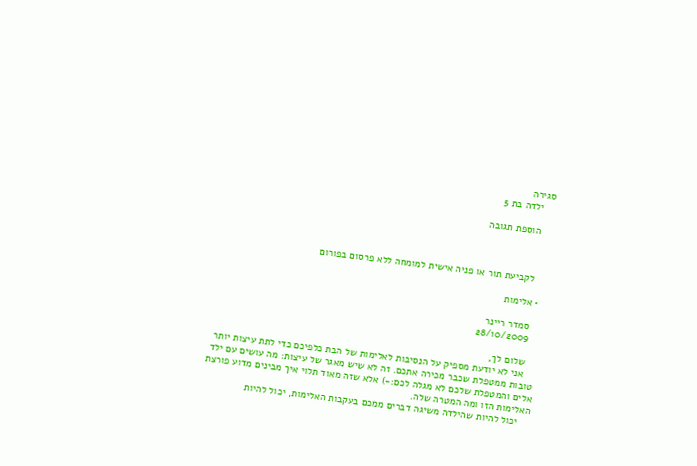סגירה
    ילדה בת 5

    הוספת תגובה



    לקביעת תור או פניה אישית למומחה ללא פרסום בפורום

  • אלימות

    סמדר ריינר
    28/10/2009

    שלום לך,
    אני לא יודעת מספיק על הנסיבות לאלימות של הבת כלפיכם כדי לתת עיצות יותר טובות ממטפלת שכבר מכירה אתכם. זה לא שיש מאגר של עיצות: מה עושים עם ילד אלים והמטפלת שלכם לא מגלה לכם:-) אלא שזה מאוד תלוי איך מבינים מדוע פורצת האלימות הזו ומה המטרה שלה.
    יכול להיות שהילדה משיגה דברים ממכם בעקבות האלימות, יכול להיות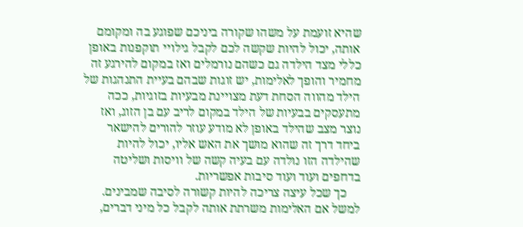שהיא זועמת על משהו שקורה ביניכם שפוגע בה ומקומם אותה, יכול להיות שקשה לכם לקבל גילויי תוקפנות באופן כללי מצד הילדה גם כשהם נורמלים ואז במקום להירגע זה מחמיר והופך לאלימות, יש זוגות שבהם בעיית התנהגות של הילד מהווה הסחת דעת מצויינת מבעיות בזוגיות, ככה מתעסקים בבעיות של הילד במקום לריב עם בן הזוג, ואז נוצר מצב שהילד באופן לא מודע עוזר להורים להישאר ביחד דרך זה שהוא מושך את האש אליו, יכול להיות שהילדה הזו נולדה עם בעיה קשה של וויסות ושליטה בדחפים ועוד ועוד סיבות אפשריות.
    כך שכל עיצה צריכה להיות קשורה לסיבה שמבינים. למשל אם האלימות משרתת אותה לקבל כל מיני דברים,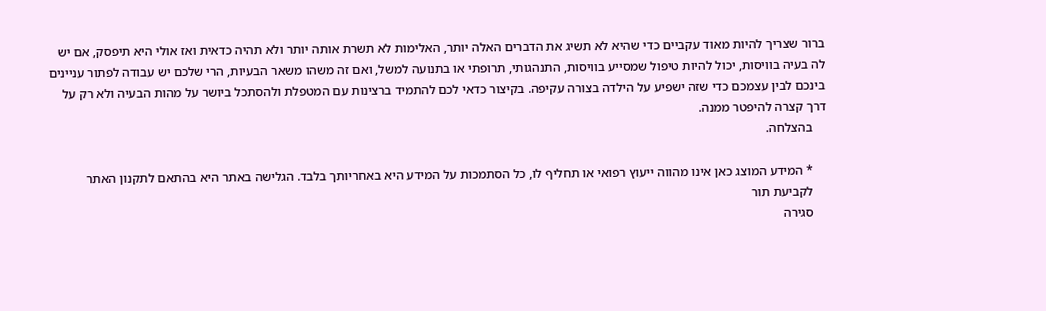ברור שצריך להיות מאוד עקביים כדי שהיא לא תשיג את הדברים האלה יותר, האלימות לא תשרת אותה יותר ולא תהיה כדאית ואז אולי היא תיפסק, אם יש לה בעיה בוויסות, יכול להיות טיפול שמסייע בוויסות, התנהגותי, תרופתי או בתנועה למשל, ואם זה משהו משאר הבעיות, הרי שלכם יש עבודה לפתור עניינים בינכם לבין עצמכם כדי שזה ישפיע על הילדה בצורה עקיפה. בקיצור כדאי לכם להתמיד ברצינות עם המטפלת ולהסתכל ביושר על מהות הבעיה ולא רק על דרך קצרה להיפטר ממנה.
    בהצלחה.

    * המידע המוצג כאן אינו מהווה ייעוץ רפואי או תחליף לו, כל הסתמכות על המידע היא באחריותך בלבד. הגלישה באתר היא בהתאם לתקנון האתר
    לקביעת תור
    סגירה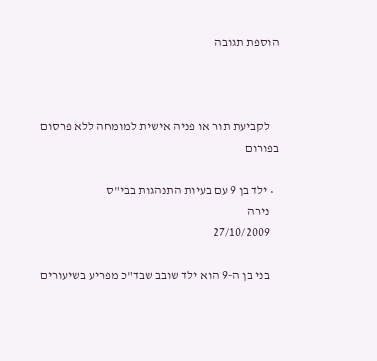הוספת תגובה



    לקביעת תור או פניה אישית למומחה ללא פרסום בפורום

  • ילד בן 9 עם בעיות התנהגות בבי"ס
    נירה
    27/10/2009

    בני בן ה-9 הוא ילד שובב שבד"כ מפריע בשיעורים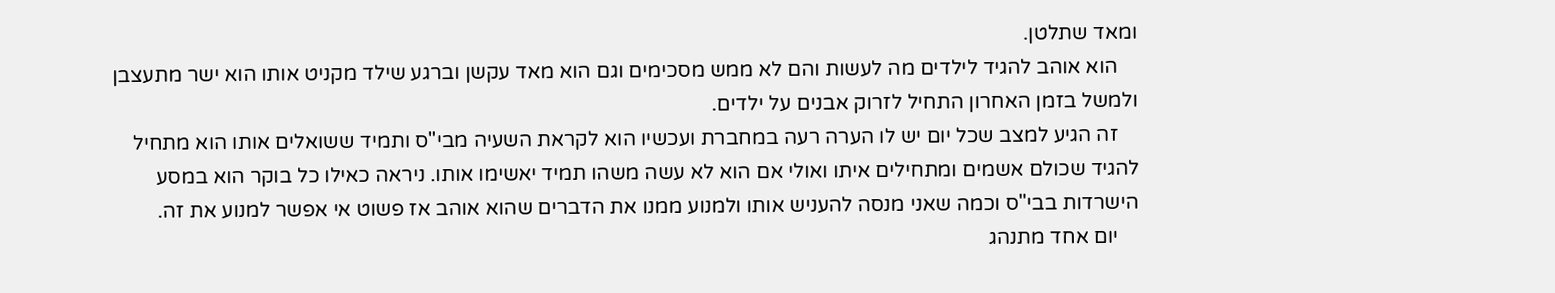ומאד שתלטן.
    הוא אוהב להגיד לילדים מה לעשות והם לא ממש מסכימים וגם הוא מאד עקשן וברגע שילד מקניט אותו הוא ישר מתעצבן ולמשל בזמן האחרון התחיל לזרוק אבנים על ילדים.
    זה הגיע למצב שכל יום יש לו הערה רעה במחברת ועכשיו הוא לקראת השעיה מבי"ס ותמיד ששואלים אותו הוא מתחיל להגיד שכולם אשמים ומתחילים איתו ואולי אם הוא לא עשה משהו תמיד יאשימו אותו. ניראה כאילו כל בוקר הוא במסע הישרדות בבי"ס וכמה שאני מנסה להעניש אותו ולמנוע ממנו את הדברים שהוא אוהב אז פשוט אי אפשר למנוע את זה.
    יום אחד מתנהג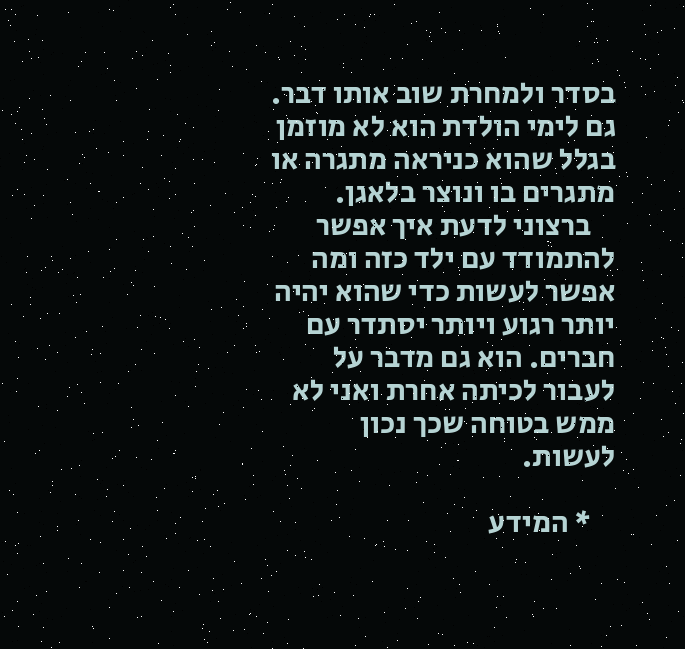בסדר ולמחרת שוב אותו דבר. גם לימי הולדת הוא לא מוזמן בגלל שהוא כניראה מתגרה או מתגרים בו ונוצר בלאגן.
    ברצוני לדעת איך אפשר להתמודד עם ילד כזה ומה אפשר לעשות כדי שהוא יהיה יותר רגוע ויותר יסתדר עם חברים. הוא גם מדבר על לעבור לכיתה אחרת ואני לא ממש בטוחה שכך נכון לעשות.

    * המידע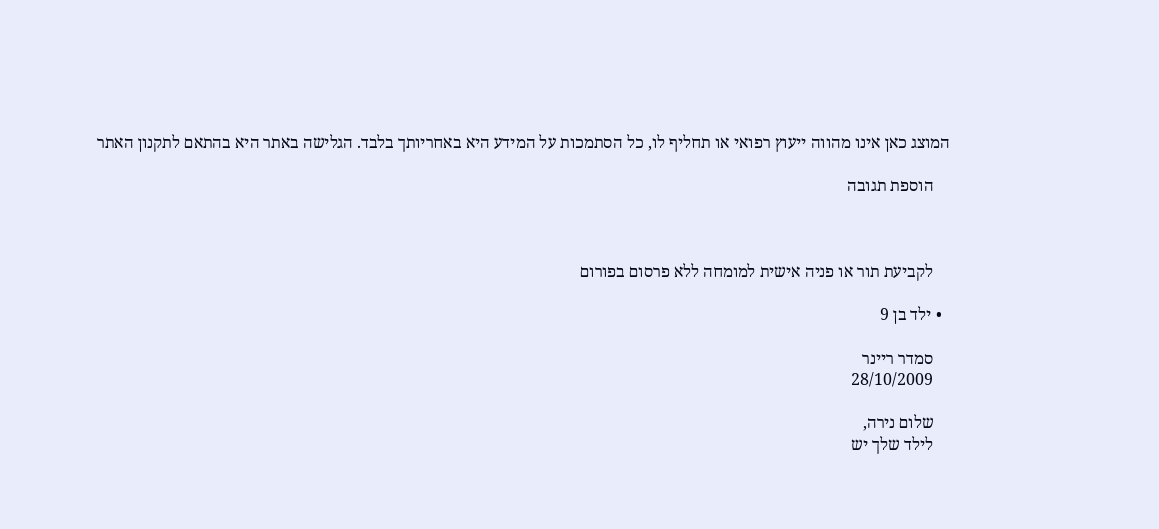המוצג כאן אינו מהווה ייעוץ רפואי או תחליף לו, כל הסתמכות על המידע היא באחריותך בלבד. הגלישה באתר היא בהתאם לתקנון האתר

    הוספת תגובה



    לקביעת תור או פניה אישית למומחה ללא פרסום בפורום

  • ילד בן 9

    סמדר ריינר
    28/10/2009

    שלום נירה,
    לילד שלך יש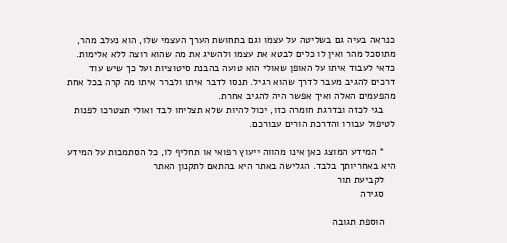כנראה בעיה גם בשליטה על עצמו וגם בתחושת הערך העצמי שלו, הוא נעלב מהר, מתוסכל מהר ואין לו כלים לבטא את עצמו ולהשיג את מה שהוא רוצה ללא אלימות. כדאי לעבוד איתו על האופן שאולי הוא טועה בהבנת סיטוציות ועל כך שיש עוד דרכים להגיב מעבר לדרך שהוא רגיל. תנסו לדבר איתו ולברר איתו מה קרה בכל אחת מהפעמים האלה ואיך אפשר היה להגיב אחרת.
    בגי לכזה ובדרגת חומרה כזו, יכול להיות שלא תצליחו לבד ואולי תצטרכו לפנות לטיפול עבורו והדרכת הורים עבורכם.

    * המידע המוצג כאן אינו מהווה ייעוץ רפואי או תחליף לו, כל הסתמכות על המידע היא באחריותך בלבד. הגלישה באתר היא בהתאם לתקנון האתר
    לקביעת תור
    סגירה

    הוספת תגובה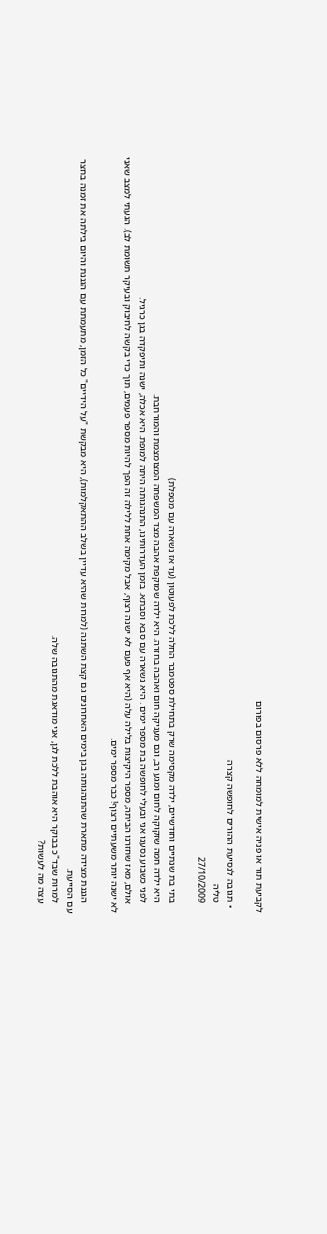לקביעת תור או פניה אישית למומחה ללא פרסום בפורום

  • תגובה לנסיעת ההורים לחופשה קצרה
    טליה
    27/10/2009

    בתי בת שנתיים וחודשיים, ילדה מקסימה שרק בתחילת ספטמבר החלה ללכת לפעוטון (עד אז נשארה עם מטפלת)
    היא ילדה חמה שזקוקה לחום ומגע רב, וגם מעניקה חום ואהבה בחזרה. היא ילדה שמוקפת אהבה מצד המשפחה המצומצמת והמורחבת.
    לפני כשבוע נסענו אני ובעלי לחופשה בת מספר ימים . היא נשארה עם סבא וסבתא. בזמן העדרותינו, התנהגותה היתה למופת. היא אכלה, ישנה ותיפקדה בגן כרגיל.
    אולם, מאז שחזרנו הביתה, מספר היקיצות בלילה עלה (היא אף פעם לא ישנה רצוף, אבל מקימה אחת ללילה זה הפך להיות מספר פעמים, תוך כדי בקשה לחיבוק ובעיקר תשומת לב). הגעתי למצב שאני לא ישנה יותר משעתיים רצוף! כבר מספר ימים.

    הגננת מצידה מתארת שהתנהגותה בגן בימים האחרונים גם קצת השתנה (למרות שהיא עדיין בשלב ההתאקלמות), היא מבקשת "על הידיים" כל הזמן, מתעמתת עם הגננת והיום בילתה את זמנה בחצר עם הסייעת.
    למרות שבד"כ בבוקר היא אוהבת ללכת לגן, אני מודאגת מהתגובה שלה.
    עצה מה לעשות?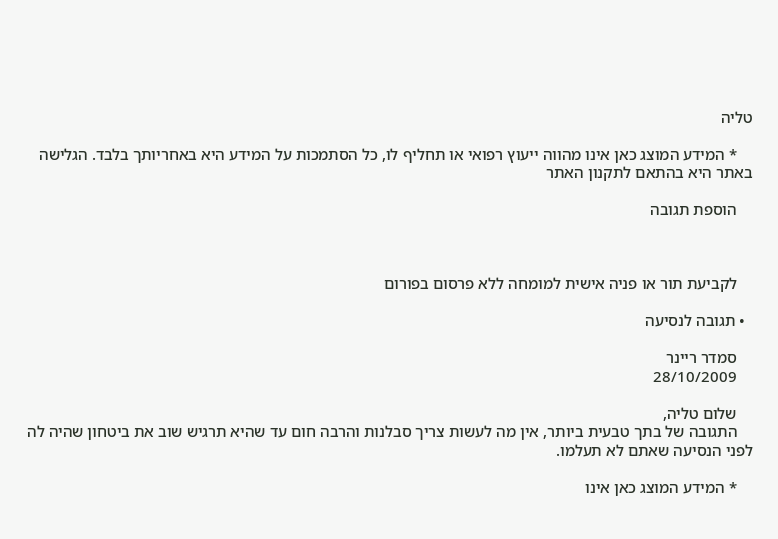טליה

    * המידע המוצג כאן אינו מהווה ייעוץ רפואי או תחליף לו, כל הסתמכות על המידע היא באחריותך בלבד. הגלישה באתר היא בהתאם לתקנון האתר

    הוספת תגובה



    לקביעת תור או פניה אישית למומחה ללא פרסום בפורום

  • תגובה לנסיעה

    סמדר ריינר
    28/10/2009

    שלום טליה,
    התגובה של בתך טבעית ביותר, אין מה לעשות צריך סבלנות והרבה חום עד שהיא תרגיש שוב את ביטחון שהיה לה לפני הנסיעה שאתם לא תעלמו.

    * המידע המוצג כאן אינו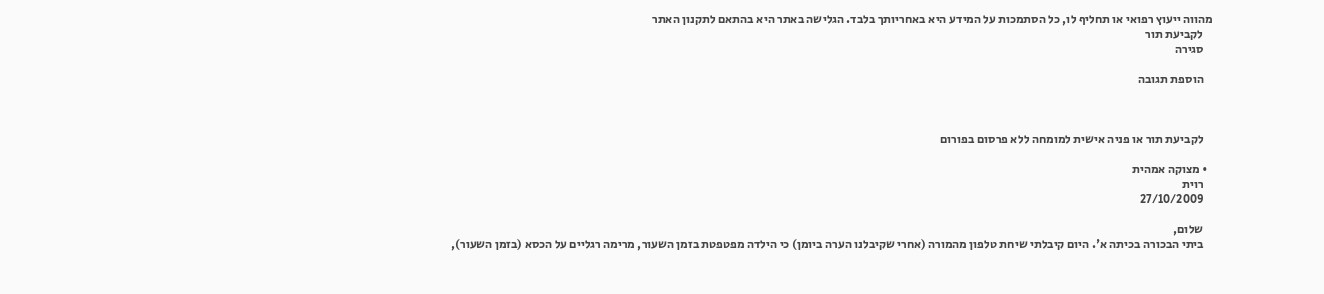מהווה ייעוץ רפואי או תחליף לו, כל הסתמכות על המידע היא באחריותך בלבד. הגלישה באתר היא בהתאם לתקנון האתר
    לקביעת תור
    סגירה

    הוספת תגובה



    לקביעת תור או פניה אישית למומחה ללא פרסום בפורום

  • מצוקה אמהית
    רוית
    27/10/2009

    שלום,
    ביתי הבכורה בכיתה א'. היום קיבלתי שיחת טלפון מהמורה (אחרי שקיבלנו הערה ביומן) כי הילדה מפטפטת בזמן השעור, מרימה רגליים על הכסא (בזמן השעור),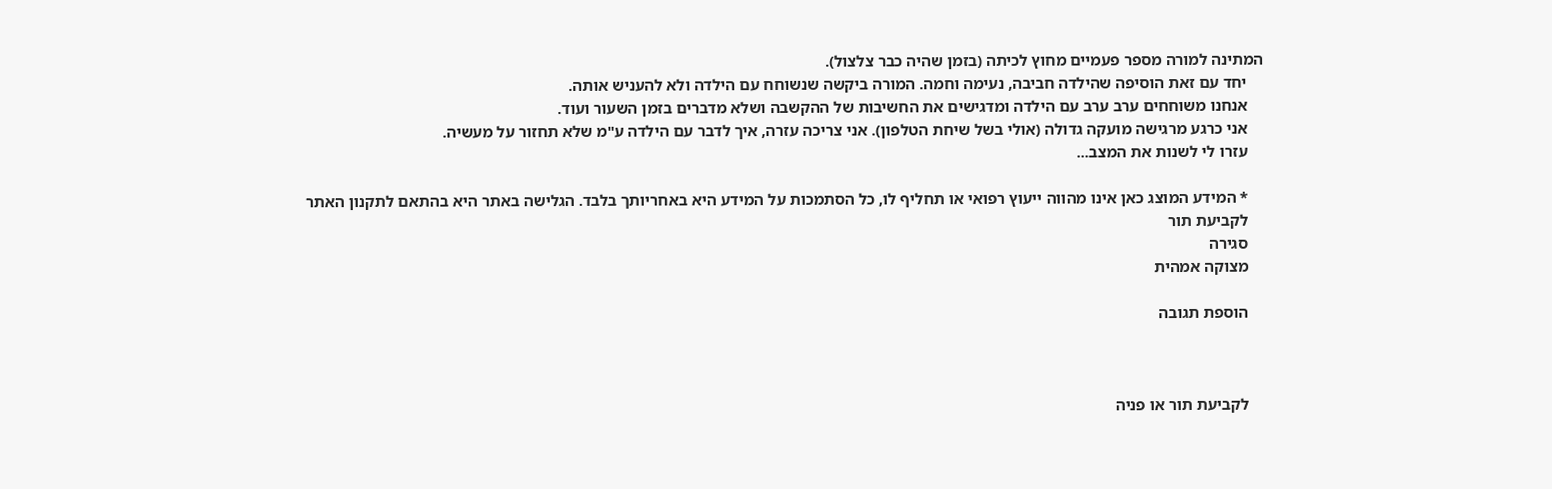המתינה למורה מספר פעמיים מחוץ לכיתה (בזמן שהיה כבר צלצול).
    יחד עם זאת הוסיפה שהילדה חביבה, נעימה וחמה. המורה ביקשה שנשוחח עם הילדה ולא להעניש אותה.
    אנחנו משוחחים ערב ערב עם הילדה ומדגישים את החשיבות של ההקשבה ושלא מדברים בזמן השעור ועוד.
    אני כרגע מרגישה מועקה גדולה (אולי בשל שיחת הטלפון). אני צריכה עזרה, איך לדבר עם הילדה ע"מ שלא תחזור על מעשיה.
    עזרו לי לשנות את המצב...

    * המידע המוצג כאן אינו מהווה ייעוץ רפואי או תחליף לו, כל הסתמכות על המידע היא באחריותך בלבד. הגלישה באתר היא בהתאם לתקנון האתר
    לקביעת תור
    סגירה
    מצוקה אמהית

    הוספת תגובה



    לקביעת תור או פניה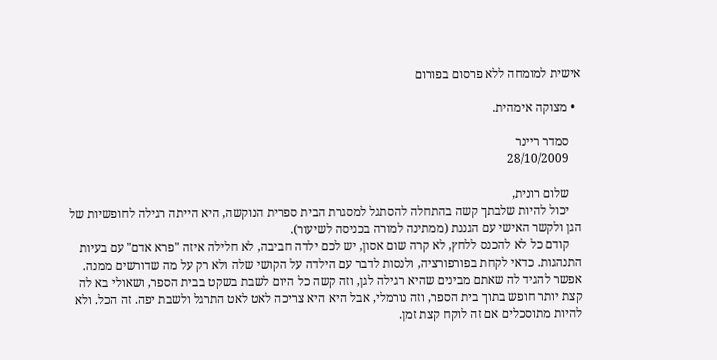אישית למומחה ללא פרסום בפורום

  • מצוקה אימהית.

    סמדר ריינר
    28/10/2009

    שלום רונית,
    יכול להיות שלבתך קשה בהתחלה להסתגל למסגרת הבית ספרית הנוקשה, היא הייתה רגילה לחופשיות של הגן ולקשר האישי עם הגננת (ממתינה למורה בכניסה לשיעור).
    קודם כל לא להכנס ללחץ, לא קרה שום אסון, יש לכם ילדה חביבה, לא חלילה איזה "פרא אדם" עם בעיות התנהגות. כדאי לקחת בפורפורציה, ולנסות לדבר עם הילדה על הקושי שלה ולא רק על מה שדורשים ממנה. אפשר להגיד לה שאתם מבינים שהיא רגילה לגן, וזה קשה כל היום לשבת בשקט בבית הספר, ושאולי בא לה קצת יותר חופש בתוך בית הספר, וזה נורמלי, אבל היא היא צריכה לאט לאט התרגל ולשבת יפה. זה הכל. ולא להיות מתוסכלים אם זה לוקח קצת זמן.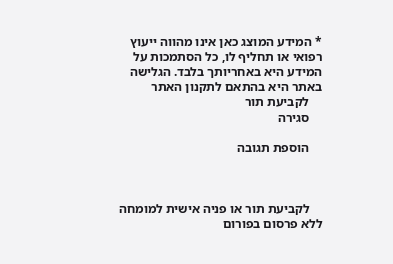* המידע המוצג כאן אינו מהווה ייעוץ רפואי או תחליף לו, כל הסתמכות על המידע היא באחריותך בלבד. הגלישה באתר היא בהתאם לתקנון האתר
    לקביעת תור
    סגירה

    הוספת תגובה



    לקביעת תור או פניה אישית למומחה ללא פרסום בפורום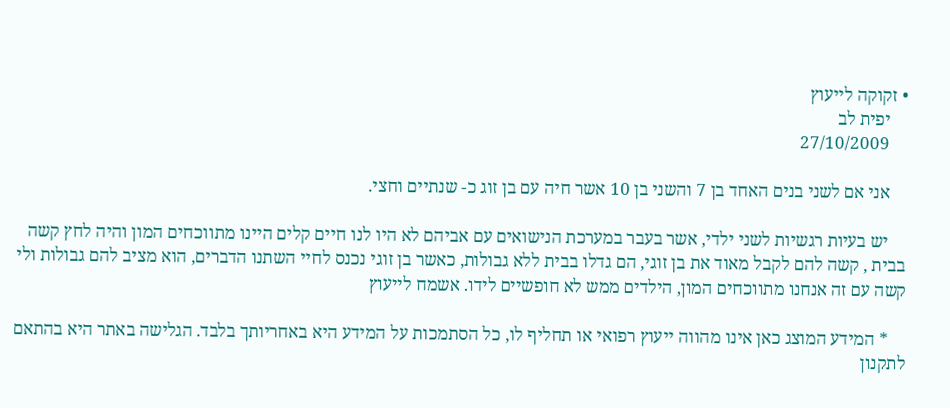• זקוקה לייעוץ
    יפית לב
    27/10/2009

    אני אם לשני בנים האחד בן 7 והשני בן 10 אשר חיה עם בן זוג כ- שנתיים וחצי.

    יש בעיות רגשיות לשני ילדי, אשר בעבר במערכת הנישואים עם אביהם לא היו לנו חיים קלים היינו מתווכחים המון והיה לחץ קשה בבית , קשה להם לקבל מאוד את בן זוגי, הם גדלו בבית ללא גבולות, כאשר בן זוגי נכנס לחיי השתנו הדברים, הוא מציב להם גבולות ולי קשה עם זה אנחנו מתווכחים המון, הילדים ממש לא חופשיים לידו. אשמח לייעוץ

    * המידע המוצג כאן אינו מהווה ייעוץ רפואי או תחליף לו, כל הסתמכות על המידע היא באחריותך בלבד. הגלישה באתר היא בהתאם לתקנון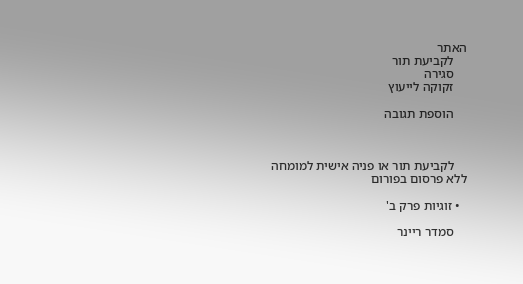האתר
    לקביעת תור
    סגירה
    זקוקה לייעוץ

    הוספת תגובה



    לקביעת תור או פניה אישית למומחה ללא פרסום בפורום

  • זוגיות פרק ב'

    סמדר ריינר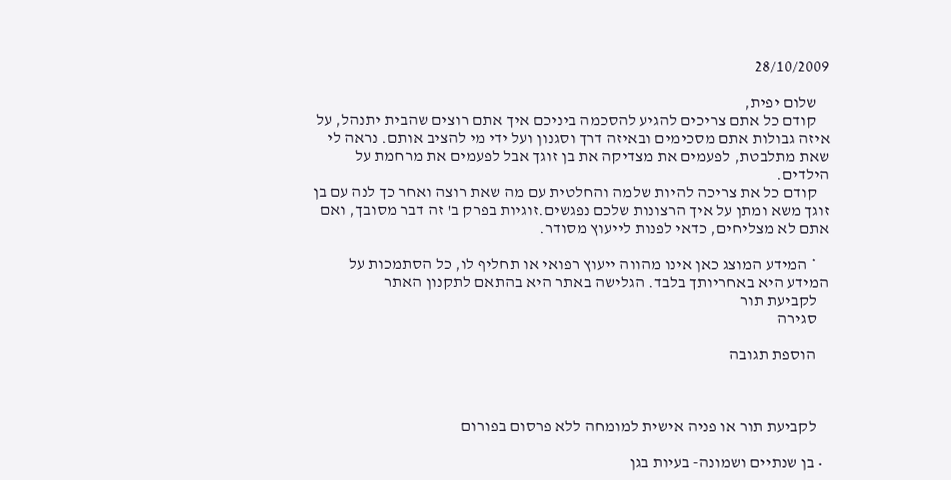28/10/2009

    שלום יפית,
    קודם כל אתם צריכים להגיע להסכמה ביניכם איך אתם רוצים שהבית יתנהל, על איזה גבולות אתם מסכימים ובאיזה דרך וסגנון ועל ידי מי להציב אותם. נראה לי שאת מתלבטת, לפעמים את מצדיקה את בן זוגך אבל לפעמים את מרחמת על הילדים.
    קודם כל את צריכה להיות שלמה והחלטית עם מה שאת רוצה ואחר כך לנה עם בן זוגך משא ומתן על איך הרצונות שלכם נפגשים.זוגיות בפרק ב' זה דבר מסובך, ואם אתם לא מצליחים, כדאי לפנות לייעוץ מסודר.

    * המידע המוצג כאן אינו מהווה ייעוץ רפואי או תחליף לו, כל הסתמכות על המידע היא באחריותך בלבד. הגלישה באתר היא בהתאם לתקנון האתר
    לקביעת תור
    סגירה

    הוספת תגובה



    לקביעת תור או פניה אישית למומחה ללא פרסום בפורום

  • בן שנתיים ושמונה- בעיות בגן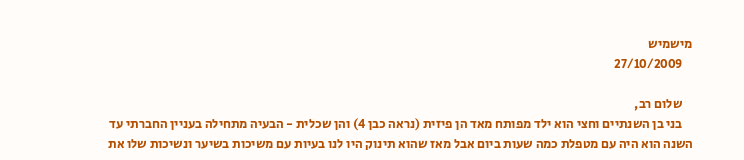מישמיש
    27/10/2009

    שלום רב,
    בני בן השנתיים וחצי הוא ילד מפותח מאד הן פיזית (נראה כבן 4) והן שכלית - הבעיה מתחילה בעניין החברתי עד השנה הוא היה עם מטפלת כמה שעות ביום אבל מאז שהוא תינוק היו לנו בעיות עם משיכות בשיער ונשיכות שלו את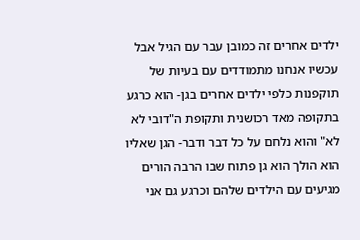ילדים אחרים זה כמובן עבר עם הגיל אבל עכשיו אנחנו מתמודדים עם בעיות של תוקפנות כלפי ילדים אחרים בגן- הוא כרגע בתקופה מאד רכושנית ותקופת ה"דובי לא לא" והוא נלחם על כל דבר ודבר- הגן שאליו הוא הולך הוא גן פתוח שבו הרבה הורים מגיעים עם הילדים שלהם וכרגע גם אני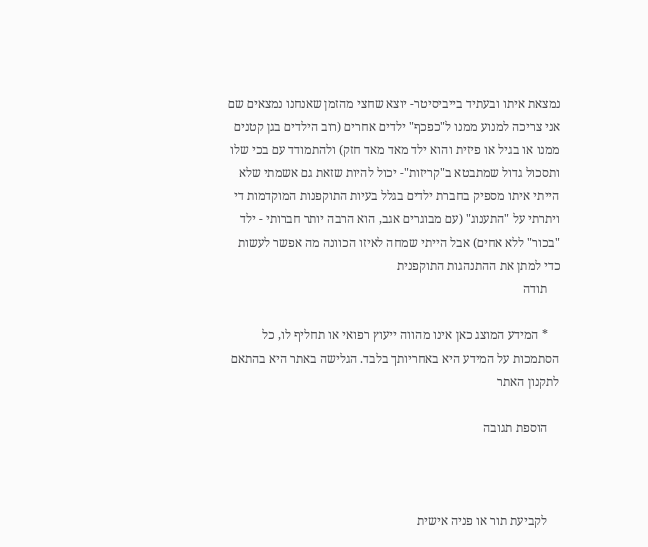נמצאת איתו ובעתיד בייביסיטר- יוצא שחצי מהזמן שאנחנו נמצאים שם אני צריכה למנוע ממנו ל"כפכף" ילדים אחרים (רוב הילדים בגן קטנים ממנו או בגיל או פיזית והוא ילד מאד מאד חזק) ולהתמודד עם בכי שלו ותסכול גדול שמתבטא ב"קריזות"- יכול להיות שזאת גם אשמתי שלא הייתי איתו מספיק בחברת ילדים בגלל בעיות התוקפנות המוקדמות די ויתרתי על "התענוג" (עם מבוגרים אגב, הוא הרבה יותר חברותי - ילד "בכור" ללא אחים) אבל הייתי שמחה לאיזו הכוונה מה אפשר לעשות כדי למתן את ההתנהגות התוקפנית
    תודה

    * המידע המוצג כאן אינו מהווה ייעוץ רפואי או תחליף לו, כל הסתמכות על המידע היא באחריותך בלבד. הגלישה באתר היא בהתאם לתקנון האתר

    הוספת תגובה



    לקביעת תור או פניה אישית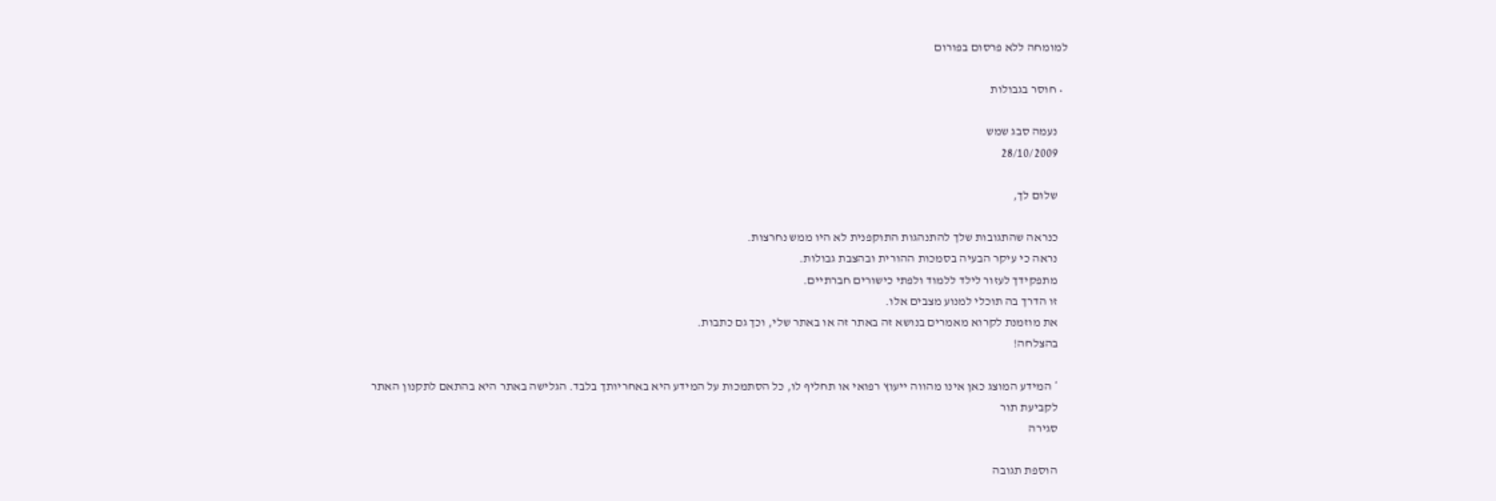למומחה ללא פרסום בפורום

  • חוסר בגבולות

    נעמה סבג שמש
    28/10/2009

    שלום לך,

    כנראה שהתגובות שלך להתנהגות התוקפנית לא היו ממש נחרצות.
    נראה כי עיקר הבעיה בסמכות ההורית ובהצבת גבולות.
    מתפקידך לעזור לילד ללמוד ולפתי כישורים חברתיים.
    זו הדרך בה תוכלי למנוע מצבים אלו.
    את מוזמנת לקרוא מאמרים בנושא זה באתר זה או באתר שלי, וכך גם כתבות.
    בהצלחה!

    * המידע המוצג כאן אינו מהווה ייעוץ רפואי או תחליף לו, כל הסתמכות על המידע היא באחריותך בלבד. הגלישה באתר היא בהתאם לתקנון האתר
    לקביעת תור
    סגירה

    הוספת תגובה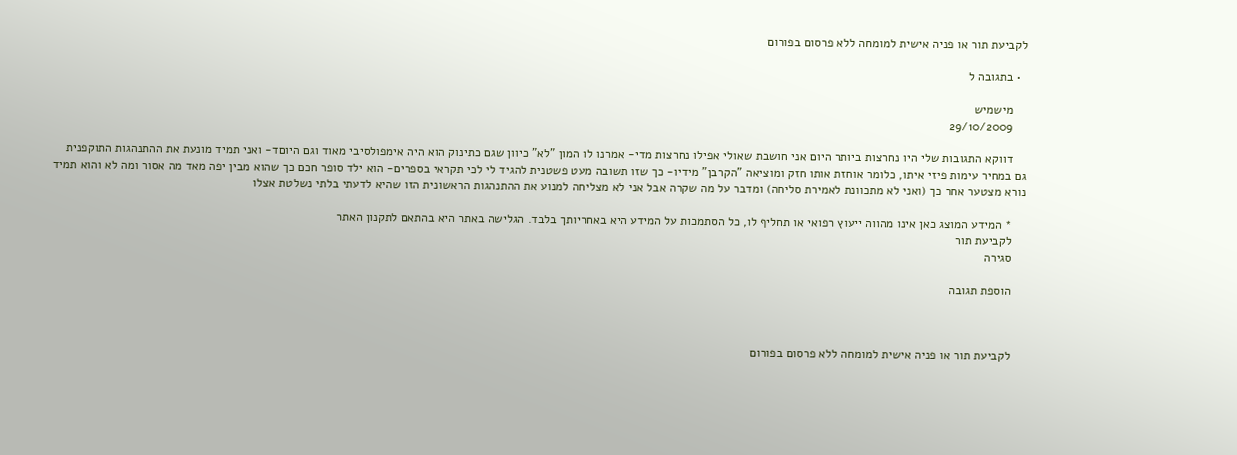לקביעת תור או פניה אישית למומחה ללא פרסום בפורום

  • בתגובה ל

    מישמיש
    29/10/2009

    דווקא התגובות שלי היו נחרצות ביותר היום אני חושבת שאולי אפילו נחרצות מדי- אמרנו לו המון "לא" כיוון שגם כתינוק הוא היה אימפולסיבי מאוד וגם היוםד- ואני תמיד מונעת את ההתנהגות התוקפנית גם במחיר עימות פיזי איתו, כלומר אוחזת אותו חזק ומוציאה "הקרבן" מידיו- כך שזו תשובה מעט פשטנית להגיד לי לכי תקראי בספרים- הוא ילד סופר חכם כך שהוא מבין יפה מאד מה אסור ומה לא והוא תמיד נורא מצטער אחר כך (ואני לא מתכוונת לאמירת סליחה) ומדבר על מה שקרה אבל אני לא מצליחה למנוע את ההתנהגות הראשונית הזו שהיא לדעתי בלתי נשלטת אצלו

    * המידע המוצג כאן אינו מהווה ייעוץ רפואי או תחליף לו, כל הסתמכות על המידע היא באחריותך בלבד. הגלישה באתר היא בהתאם לתקנון האתר
    לקביעת תור
    סגירה

    הוספת תגובה



    לקביעת תור או פניה אישית למומחה ללא פרסום בפורום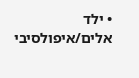• ילד אלים/איפולסיבי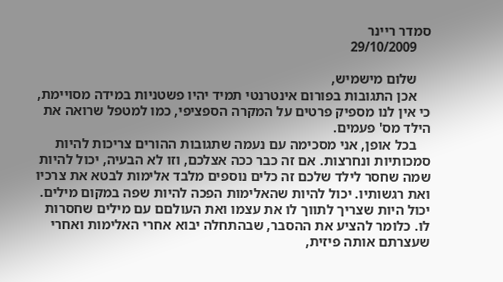סמדר ריינר
    29/10/2009

    שלום מישמיש,
    אכן התגובות בפורום אינטרנטי תמיד יהיו פשטניות במידה מסויימת, כי אין לנו מספיק פרטים על המקרה הספציפי, כמו למטפל שרואה את הילד מס' פעמים.
    בכל אופן, אני מסכימה עם נעמה שתגובות ההורים צריכות להיות סמכותיות ונחרצות. אם זה כבר ככה אצלכם, וזו לא הבעיה, יכול להיות שמה שחסר לילד שלכם זה כלים נוספים מלבד אלימות לבטא את צרכיו ואת רגשותיו. יכול להיות שהאלימות הפכה להיות שפה במקום מילים. יכול היות שצריך לתווך לו את עצמו ואת העולםם עם מילים שחסרות לו. כלומר להציע את ההסבר, שבהתחלה יבוא אחרי האלימות ואחרי שעצרתם אותה פיזית,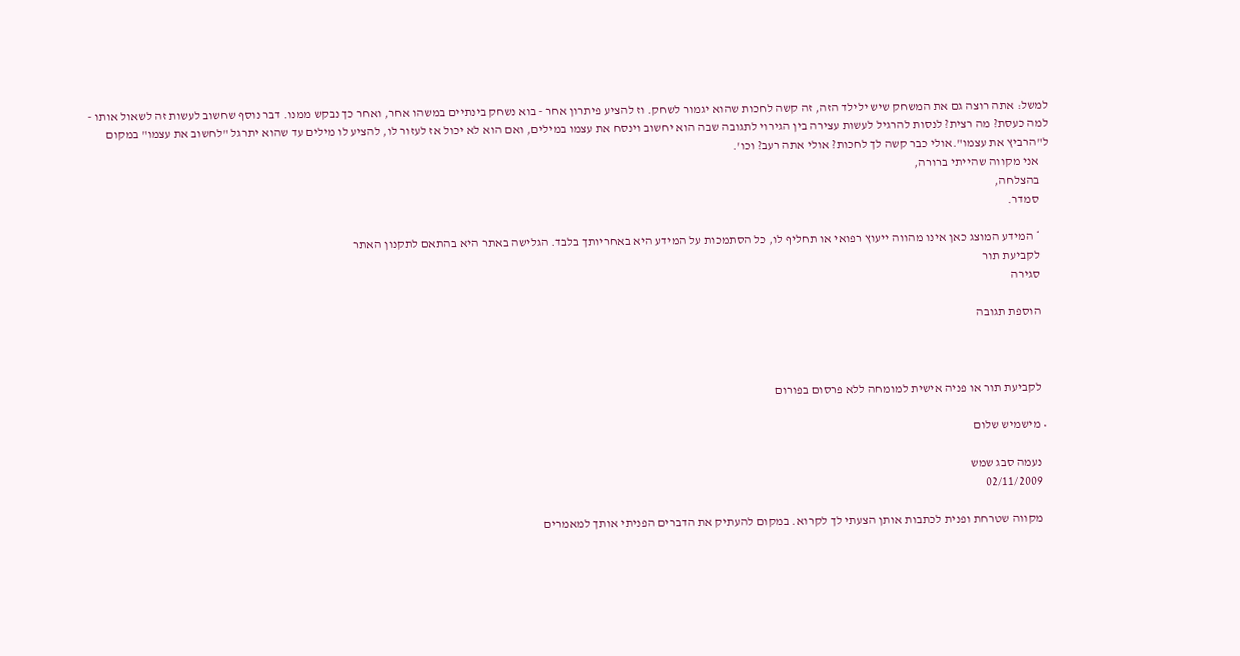למשל: אתה רוצה גם את המשחק שיש ילילד הזה, זה קשה לחכות שהוא יגמור לשחק. וז להציע פיתרון אחר - בוא נשחק בינתיים במשהו אחר, ואחר כך נבקש ממנו. דבר נוסף שחשוב לעשות זה לשאול אותו - למה כעסת? מה רצית? לנסות להרגיל לעשות עצירה בין הגירוי לתגובה שבה הוא יחשוב וינסח את עצמו במילים, ואם הוא לא יכול אז לעזור לו, להציע לו מילים עד שהוא יתרגל "לחשוב את עצמו" במקום ל"הרביץ את עצמו".אולי כבר קשה לך לחכות? אולי אתה רעב? וכו'.
    אני מקווה שהייתי ברורה,
    בהצלחה,
    סמדר.

    * המידע המוצג כאן אינו מהווה ייעוץ רפואי או תחליף לו, כל הסתמכות על המידע היא באחריותך בלבד. הגלישה באתר היא בהתאם לתקנון האתר
    לקביעת תור
    סגירה

    הוספת תגובה



    לקביעת תור או פניה אישית למומחה ללא פרסום בפורום

  • מישמיש שלום

    נעמה סבג שמש
    02/11/2009

    מקווה שטרחת ופנית לכתבות אותן הצעתי לך לקרוא. במקום להעתיק את הדברים הפניתי אותך למאמרים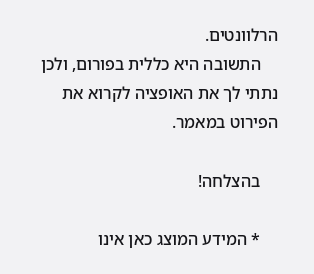הרלוונטים.
    התשובה היא כללית בפורום, ולכן נתתי לך את האופציה לקרוא את הפירוט במאמר.

    בהצלחה!

    * המידע המוצג כאן אינו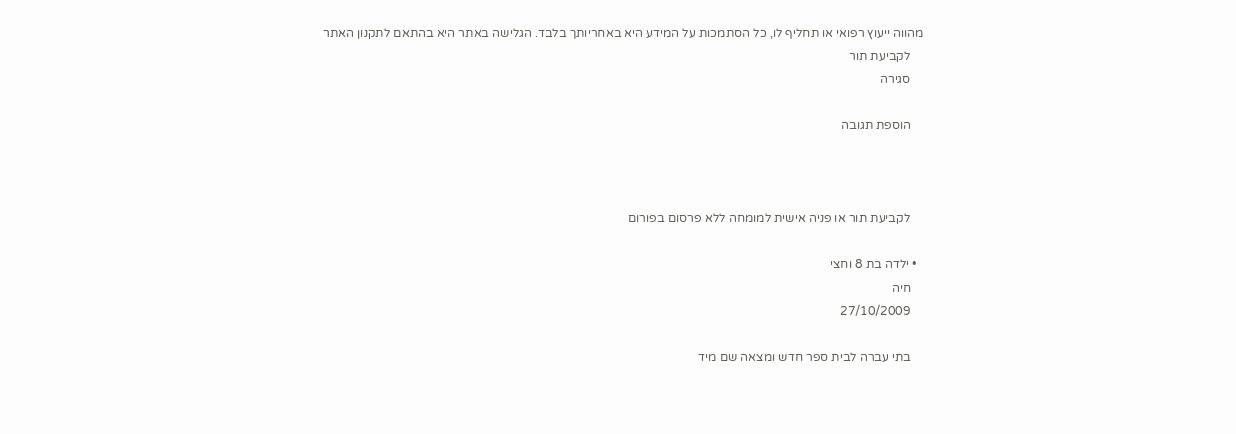מהווה ייעוץ רפואי או תחליף לו, כל הסתמכות על המידע היא באחריותך בלבד. הגלישה באתר היא בהתאם לתקנון האתר
    לקביעת תור
    סגירה

    הוספת תגובה



    לקביעת תור או פניה אישית למומחה ללא פרסום בפורום

  • ילדה בת 8 וחצי
    חיה
    27/10/2009

    בתי עברה לבית ספר חדש ומצאה שם מיד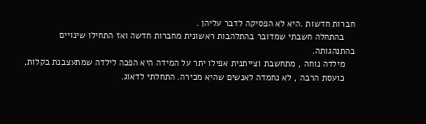חברות חדשות .היא לא הפסיקה לדבר עליהן .
    בהתחלה חשבתי שמדובר בהתלהבות ראשונית מחברות חדשה ואז התחילו שינויים בהתנהגותה.
    מילדה נוחה , מתחשבת וצייתנית אפילו יתר על המידה היא הפכה לילדה שמתעצבנת בקלות,
    כועסת הרבה , לא נחמדה לאנשים שהיא מכירה. התחלתי לדאוג.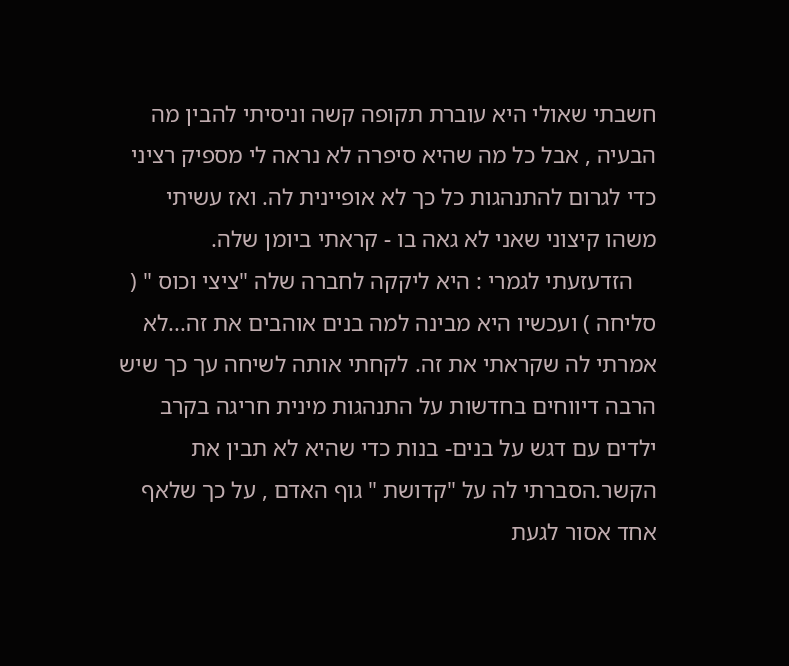חשבתי שאולי היא עוברת תקופה קשה וניסיתי להבין מה הבעיה , אבל כל מה שהיא סיפרה לא נראה לי מספיק רציני כדי לגרום להתנהגות כל כך לא אופיינית לה. ואז עשיתי משהו קיצוני שאני לא גאה בו - קראתי ביומן שלה.
    הזדעזעתי לגמרי : היא ליקקה לחברה שלה "ציצי וכוס " ( סליחה ) ועכשיו היא מבינה למה בנים אוהבים את זה...לא אמרתי לה שקראתי את זה. לקחתי אותה לשיחה עך כך שיש הרבה דיווחים בחדשות על התנהגות מינית חריגה בקרב ילדים עם דגש על בנים- בנות כדי שהיא לא תבין את הקשר.הסברתי לה על "קדושת " גוף האדם , על כך שלאף אחד אסור לגעת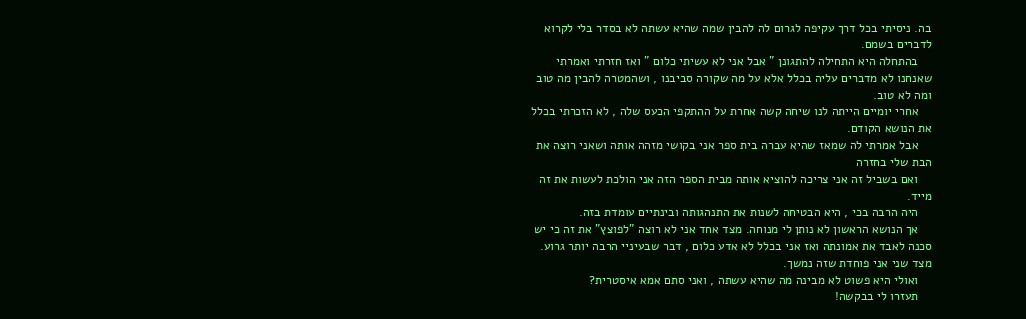בה. ניסיתי בכל דרך עקיפה לגרום לה להבין שמה שהיא עשתה לא בסדר בלי לקרוא לדברים בשמם.
    בהתחלה היא התחילה להתגונן " אבל אני לא עשיתי כלום " ואז חזרתי ואמרתי שאנחנו לא מדברים עליה בכלל אלא על מה שקורה סביבנו , ושהמטרה להבין מה טוב ומה לא טוב.
    אחרי יומיים הייתה לנו שיחה קשה אחרת על ההתקפי הכעס שלה , לא הזכרתי בכלל את הנושא הקודם.
    אבל אמרתי לה שמאז שהיא עברה בית ספר אני בקושי מזהה אותה ושאני רוצה את הבת שלי בחזרה
    ואם בשביל זה אני צריכה להוציא אותה מבית הספר הזה אני הולכת לעשות את זה מייד.
    היה הרבה בכי , היא הבטיחה לשנות את התנהגותה ובינתיים עומדת בזה.
    אך הנושא הראשון לא נותן לי מנוחה. מצד אחד אני לא רוצה "לפוצץ" את זה כי יש סכנה לאבד את אמונתה ואז אני בכלל לא אדע כלום , דבר שבעיניי הרבה יותר גרוע. מצד שני אני פוחדת שזה נמשך.
    ואולי היא פשוט לא מבינה מה שהיא עשתה , ואני סתם אמא איסטרית?
    תעזרו לי בבקשה!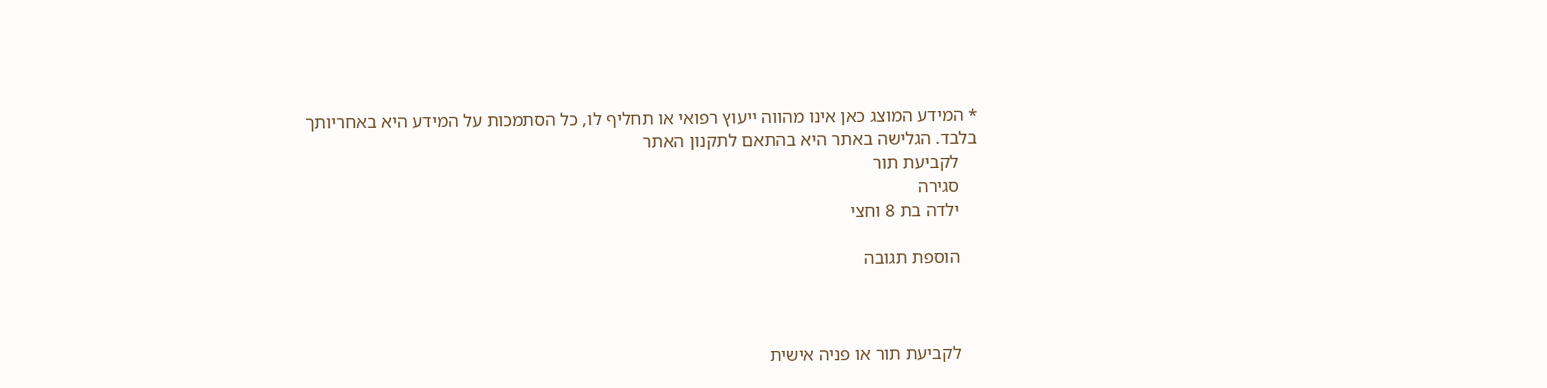* המידע המוצג כאן אינו מהווה ייעוץ רפואי או תחליף לו, כל הסתמכות על המידע היא באחריותך בלבד. הגלישה באתר היא בהתאם לתקנון האתר
    לקביעת תור
    סגירה
    ילדה בת 8 וחצי

    הוספת תגובה



    לקביעת תור או פניה אישית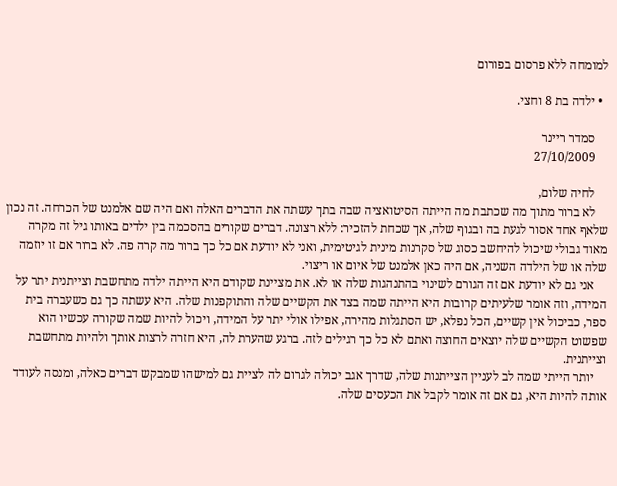למומחה ללא פרסום בפורום

  • ילדה בת 8 וחצי.

    סמדר ריינר
    27/10/2009

    לחיה שלום,
    לא ברור מתוך מה שכתבת מה הייתה הסיטואציה שבה בתך עשתה את הדברים האלה ואם היה שם אלמנט של הכרחה. זה נכון שלאף אחד אסור לגעת בה ובגוף שלה, אך שכחת להזכיר: ללא רצונה. דברים שקורים בהסכמה בין ילדים באותו גיל זה מקרה מאוד גבולי שיכול להיחשב כסוג של סקרנות מינית לגיטימית, ואני לא יודעת אם כל כך ברור מה קרה פה. לא ברור אם זו יוזמה שלה או של הילדה השניה, אם היה כאן אלמנט של איום או ריצוי.
    אני גם לא יודעת אם זה הגורם לשינוי בהתנהגות שלה או לא. את מציינת שקודם היא הייתה ילדה מתחשבת וצייתנית יתר על המידה, וזה אומר שלעיתים קרובות היא הייתה שמה בצד את הקשיים שלה והתוקפנות שלה. היא עשתה כך גם כשעברה בית ספר, כביכול אין קשיים, הכל נפלא, יש הסתגלות מהירה, אפילו אולי יתר על המידה, ויכול להיות שמה שקורה עכשיו הוא שפשוט הקשיים שלה יוצאים החוצה ואתם לא כל כך רגילים לזה. ברגע שהערת לה, היא חזרה לרצות אותך ולהיות מתחשבת וצייתנית.
    יותר הייתי שמה לב לעניין הצייתנות שלה, שדרך אגב יכולה לגרום לה לציית גם למישהו שמבקש דברים כאלה, ומנסה לעודד אותה להיות היא, גם אם זה אומר לקבל את הכעסים שלה.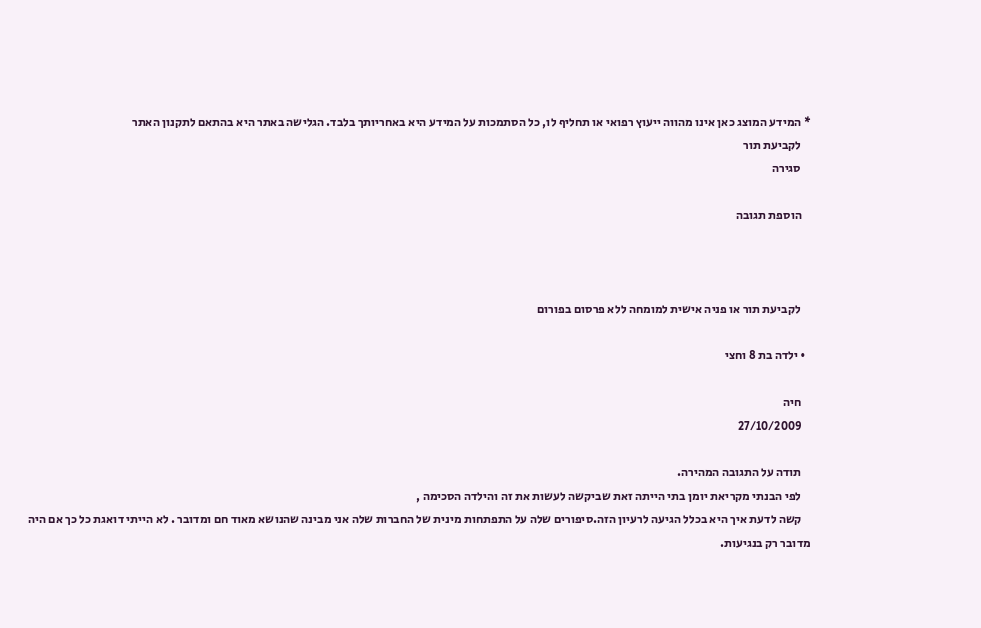* המידע המוצג כאן אינו מהווה ייעוץ רפואי או תחליף לו, כל הסתמכות על המידע היא באחריותך בלבד. הגלישה באתר היא בהתאם לתקנון האתר
    לקביעת תור
    סגירה

    הוספת תגובה



    לקביעת תור או פניה אישית למומחה ללא פרסום בפורום

  • ילדה בת 8 וחצי

    חיה
    27/10/2009

    תודה על התגובה המהירה.
    לפי הבנתי מקריאת יומן בתי הייתה זאת שביקשה לעשות את זה והילדה הסכימה ,
    קשה לדעת איך היא בכלל הגיעה לרעיון הזה.סיפורים שלה על התפתחות מינית של החברות שלה אני מבינה שהנושא מאוד חם ומדובר . לא הייתי דואגת כל כך אם היה מדובר רק בנגיעות.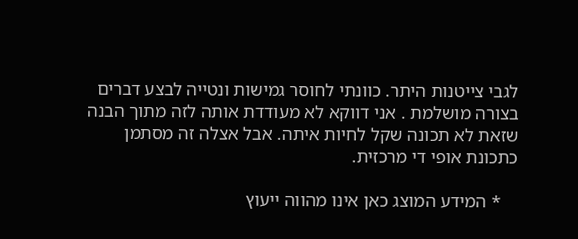לגבי צייטנות היתר. כוונתי לחוסר גמישות ונטייה לבצע דברים בצורה מושלמת . אני דווקא לא מעודדת אותה לזה מתוך הבנה שזאת לא תכונה שקל לחיות איתה. אבל אצלה זה מסתמן כתכונת אופי די מרכזית.

    * המידע המוצג כאן אינו מהווה ייעוץ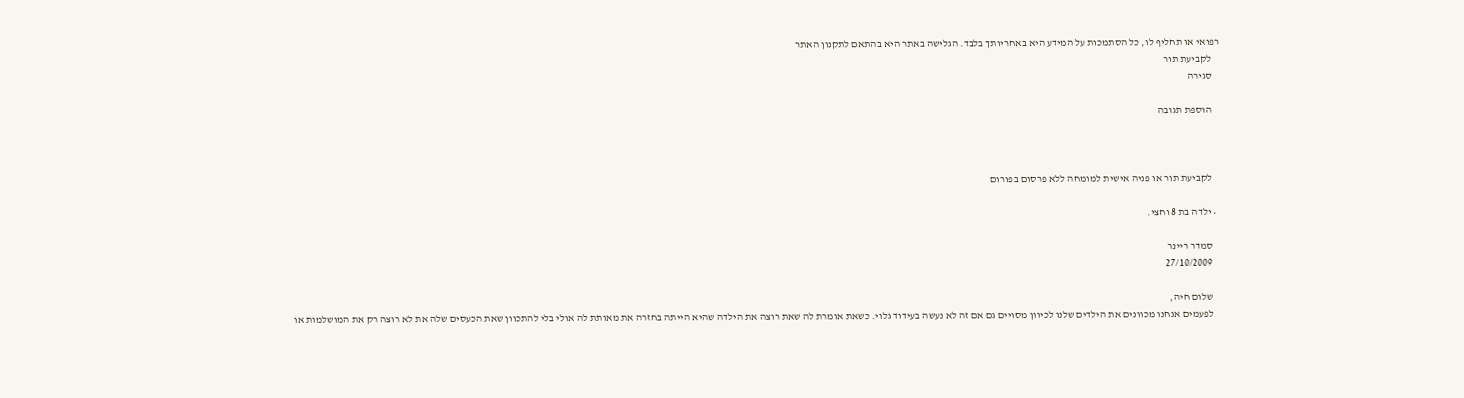רפואי או תחליף לו, כל הסתמכות על המידע היא באחריותך בלבד. הגלישה באתר היא בהתאם לתקנון האתר
    לקביעת תור
    סגירה

    הוספת תגובה



    לקביעת תור או פניה אישית למומחה ללא פרסום בפורום

  • ילדה בת 8 וחצי.

    סמדר ריינר
    27/10/2009

    שלום חיה,
    לפעמים אנחנו מכוונים את הילדים שלנו לכיוון מסויים גם אם זה לא נעשה בעידוד גלוי. כשאת אומרת לה שאת רוצה את הילדה שהיא הייתה בחזרה את מאותת לה אולי בלי להתכוון שאת הכעסים שלה את לא רוצה רק את המושלמות או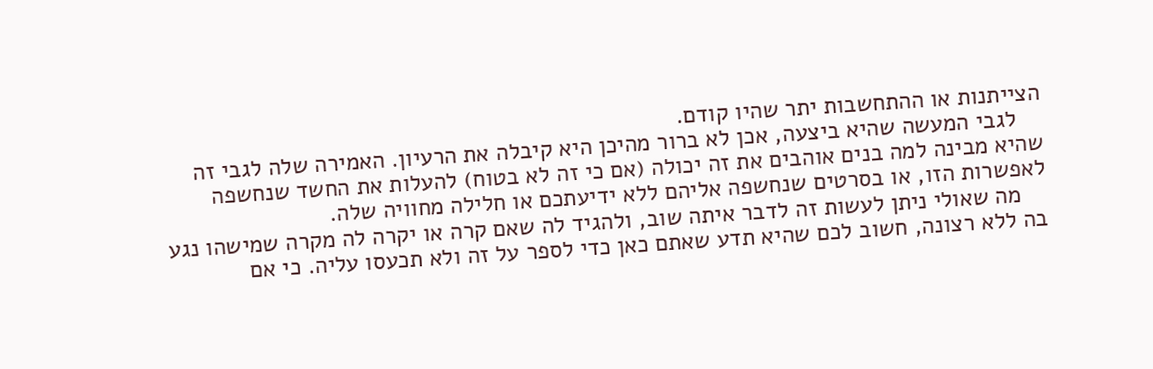הצייתנות או ההתחשבות יתר שהיו קודם.
    לגבי המעשה שהיא ביצעה, אכן לא ברור מהיכן היא קיבלה את הרעיון. האמירה שלה לגבי זה שהיא מבינה למה בנים אוהבים את זה יכולה (אם כי זה לא בטוח) להעלות את החשד שנחשפה לאפשרות הזו, או בסרטים שנחשפה אליהם ללא ידיעתכם או חלילה מחוויה שלה.
    מה שאולי ניתן לעשות זה לדבר איתה שוב, ולהגיד לה שאם קרה או יקרה לה מקרה שמישהו נגע בה ללא רצונה, חשוב לכם שהיא תדע שאתם כאן כדי לספר על זה ולא תכעסו עליה. כי אם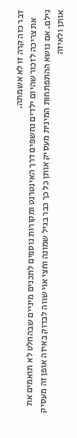דבר כזה קרה זו לא אשמתה.
    את צריכה לזכור שהיום ילדים נחשפים דרך האינטרנט ומקורות נוספים לתכנים מיניים שבהחלט לא תואמים את גילם. אם נושא ההתפתחות המינית מעסיק אותן כל כך כבר בגיל שמונה וחצי אוי שווה לבדוק באיזה אופן זה מעסיק אותן ולאיזה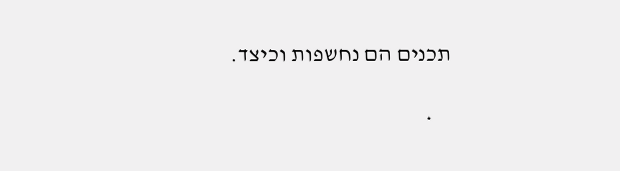תכנים הם נחשפות וכיצד.

    *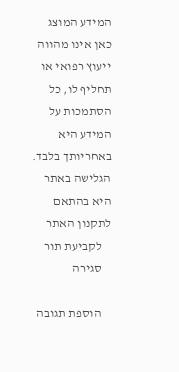המידע המוצג כאן אינו מהווה ייעוץ רפואי או תחליף לו, כל הסתמכות על המידע היא באחריותך בלבד. הגלישה באתר היא בהתאם לתקנון האתר
    לקביעת תור
    סגירה

    הוספת תגובה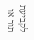לקביעת תור או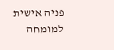פניה אישית למומחה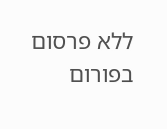ללא פרסום בפורום